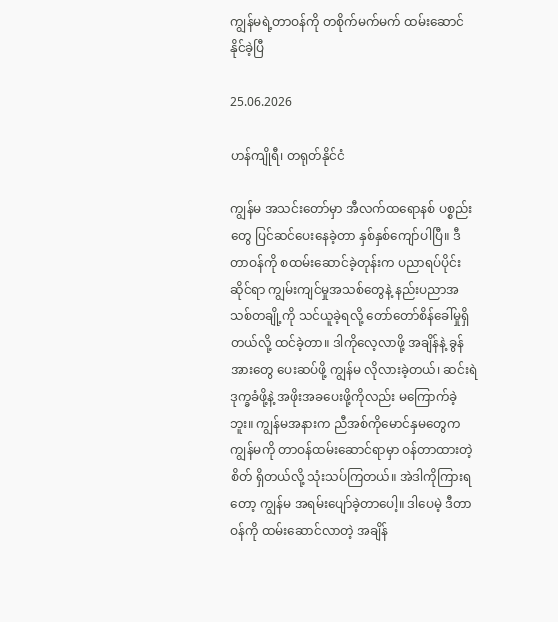ကျွန်မရဲ့တာဝန်ကို တစိုက်မက်မက် ထမ်းဆောင်နိုင်ခဲ့ပြီ

25.06.2026

ဟန်ကျိုရီ၊ တရုတ်နိုင်ငံ

ကျွန်မ အသင်းတော်မှာ အီလက်ထရောနစ် ပစ္စည်းတွေ ပြင်ဆင်ပေးနေခဲ့တာ နှစ်နှစ်ကျော်ပါပြီ။ ဒီတာဝန်ကို စထမ်းဆောင်ခဲ့တုန်းက ပညာရပ်ပိုင်းဆိုင်ရာ ကျွမ်းကျင်မှုအသစ်တွေနဲ့ နည်းပညာအသစ်တချို့ကို သင်ယူခဲ့ရလို့ တော်တော်စိန်ခေါ်မှုရှိတယ်လို့ ထင်ခဲ့တာ။ ဒါကိုလေ့လာဖို့ အချိန်နဲ့ ခွန်အားတွေ ပေးဆပ်ဖို့ ကျွန်မ လိုလားခဲ့တယ်၊ ဆင်းရဲဒုက္ခခံဖို့နဲ့ အဖိုးအခပေးဖို့ကိုလည်း မကြောက်ခဲ့ဘူး။ ကျွန်မအနားက ညီအစ်ကိုမောင်နှမတွေက ကျွန်မကို တာဝန်ထမ်းဆောင်ရာမှာ ဝန်တာထားတဲ့စိတ် ရှိတယ်လို့ သုံးသပ်ကြတယ်။ အဲဒါကိုကြားရတော့ ကျွန်မ အရမ်းပျော်ခဲ့တာပေါ့။ ဒါပေမဲ့ ဒီတာဝန်ကို ထမ်း‌ဆောင်လာတဲ့ အချိန်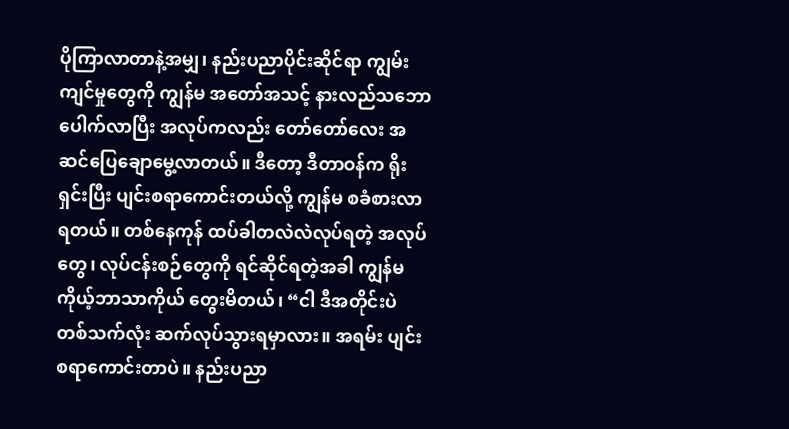ပိုကြာလာတာနဲ့အမျှ၊ နည်းပညာပိုင်းဆိုင်ရာ ကျွမ်းကျင်မှုတွေကို ကျွန်မ အတော်အသင့် နားလည်သဘောပေါက်လာပြီး အလုပ်ကလည်း တော်တော်လေး အဆင်ပြေချောမွေ့လာတယ်။ ဒီတော့ ဒီတာဝန်က ရိုးရှင်းပြီး ပျင်းစရာကောင်းတယ်လို့ ကျွန်မ စခံစားလာရတယ်။ တစ်နေကုန် ထပ်ခါတလဲလဲလုပ်ရတဲ့ အလုပ်တွေ၊ လုပ်ငန်းစဉ်တွေကို ရင်ဆိုင်ရတဲ့အခါ ကျွန်မ ကိုယ့်ဘာသာကိုယ် တွေးမိတယ်၊ “ငါ ဒီအတိုင်းပဲ တစ်သက်လုံး ဆက်လုပ်သွားရမှာလား။ အရမ်း ပျင်းစရာကောင်းတာပဲ။ နည်းပညာ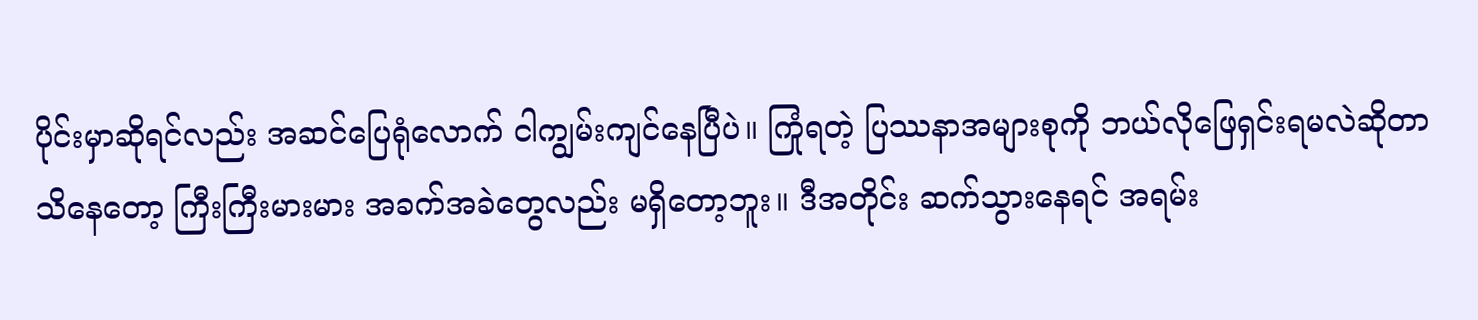ပိုင်းမှာဆိုရင်လည်း အဆင်ပြေရုံလောက် ငါကျွမ်းကျင်နေပြီပဲ။ ကြုံရတဲ့ ပြဿနာအများစုကို ဘယ်လိုဖြေရှင်းရမလဲဆိုတာ သိနေတော့ ကြီးကြီးမားမား အခက်အခဲတွေလည်း မရှိတော့ဘူး။ ဒီအတိုင်း ဆက်သွားနေရင် အရမ်း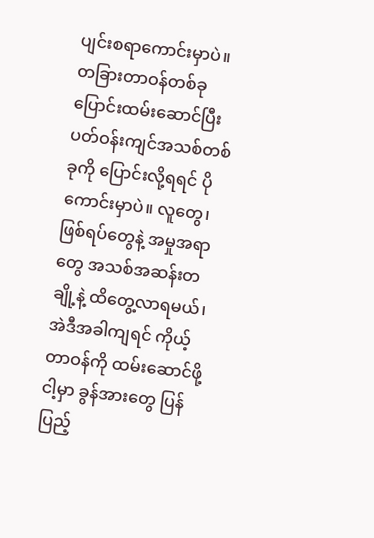ပျင်းစရာကောင်းမှာပဲ။ တခြားတာဝန်တစ်ခု ပြောင်းထမ်းဆောင်ပြီး ပတ်ဝန်းကျင်အသစ်တစ်ခုကို ပြောင်းလို့ရရင် ပိုကောင်းမှာပဲ။ လူတွေ၊ ဖြစ်ရပ်တွေနဲ့ အမှုအရာတွေ အသစ်အဆန်းတချို့နဲ့ ထိတွေ့လာရမယ်၊ အဲဒီအခါကျရင် ကိုယ့်တာဝန်ကို ထမ်းဆောင်ဖို့ ငါ့မှာ ခွန်အားတွေ ပြန်ပြည့်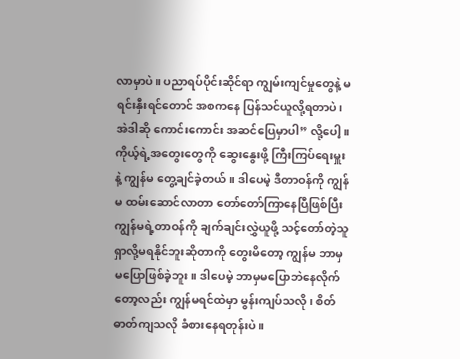လာမှာပဲ။ ပညာရပ်ပိုင်းဆိုင်ရာ ကျွမ်းကျင်မှုတွေနဲ့ မရင်းနှီးရင်တောင် အစကနေ ပြန်သင်ယူလို့ရတာပဲ၊ အဲဒါဆို ကောင်းကောင်း အဆင်ပြေမှာပါ” လို့ပေါ့။ ကိုယ့်ရဲ့အတွေးတွေကို ဆွေးနွေးဖို့ ကြီးကြပ်ရေးမှူးနဲ့ ကျွန်မ တွေ့ချင်ခဲ့တယ်။ ဒါပေမဲ့ ဒီတာဝန်ကို ကျွန်မ ထမ်းဆောင်လာတာ တော်တော်ကြာနေပြီဖြစ်ပြီး ကျွန်မရဲ့တာဝန်ကို ချက်ချင်းလွှဲယူဖို့ သင့်တော်တဲ့သူ ရှာလို့မရနိုင်ဘူးဆိုတာကို တွေးမိတော့ ကျွန်မ ဘာမှမပြောဖြစ်ခဲ့ဘူး။ ဒါပေမဲ့ ဘာမှမပြောဘဲနေလိုက်တော့လည်း ကျွန်မရင်ထဲမှာ မွန်းကျပ်သလို၊ စိတ်ဓာတ်ကျသလို ခံစားနေရတုန်းပဲ။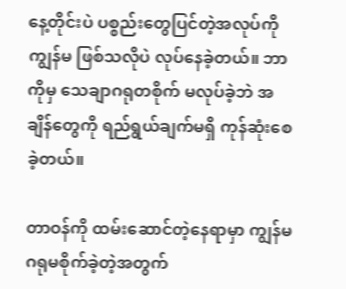နေ့တိုင်းပဲ ပစ္စည်းတွေပြင်တဲ့အလုပ်ကို ကျွန်မ ဖြစ်သလိုပဲ လုပ်နေခဲ့တယ်။ ဘာကိုမှ သေချာဂရုတစိုက် မလုပ်ခဲ့ဘဲ အချိန်တွေကို ရည်ရွယ်ချက်မရှိ ကုန်ဆုံးစေခဲ့တယ်။

တာဝန်ကို ထမ်းဆောင်တဲ့နေရာမှာ ကျွန်မ ဂရုမစိုက်ခဲ့တဲ့အတွက်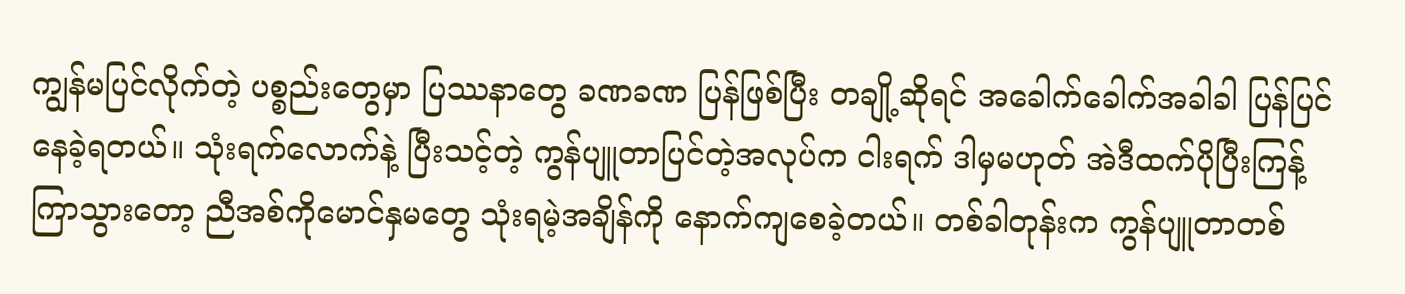ကျွန်မပြင်လိုက်တဲ့ ပစ္စည်းတွေမှာ ပြဿနာတွေ ခဏခဏ ပြန်ဖြစ်ပြီး တချို့ဆိုရင် အခေါက်ခေါက်အခါခါ ပြန်ပြင်နေခဲ့ရတယ်။ သုံးရက်လောက်နဲ့ ပြီးသင့်တဲ့ ကွန်ပျူတာပြင်တဲ့အလုပ်က ငါးရက် ဒါမှမဟုတ် အဲဒီထက်ပိုပြီးကြန့်ကြာသွားတော့ ညီအစ်ကိုမောင်နှမတွေ သုံးရမဲ့အချိန်ကို နောက်ကျစေခဲ့တယ်။ တစ်ခါတုန်းက ကွန်ပျူတာတစ်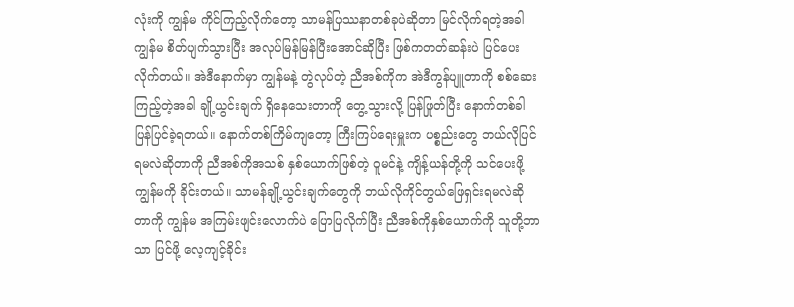လုံးကို ကျွန်မ ကိုင်ကြည့်လိုက်တော့ သာမန်ပြဿနာတစ်ခုပဲဆိုတာ မြင်လိုက်ရတဲ့အခါ ကျွန်မ စိတ်ပျက်သွားပြီး အလုပ်မြန်မြန်ပြီးအောင်ဆိုပြီး ဖြစ်ကတတ်ဆန်းပဲ ပြင်ပေးလိုက်တယ်။ အဲဒီနောက်မှာ ကျွန်မနဲ့ တွဲလုပ်တဲ့ ညီအစ်ကိုက အဲဒီကွန်ပျူတာကို စစ်ဆေးကြည့်တဲ့အခါ ချို့ယွင်းချက် ရှိနေသေးတာကို တွေ့သွားလို့ ပြန်ဖြုတ်ပြီး နောက်တစ်ခါ ပြန်ပြင်ခဲ့ရတယ်။ နောက်တစ်ကြိမ်ကျတော့ ကြီးကြပ်ရေးမှူးက ပစ္စည်းတွေ ဘယ်လိုပြင်ရမလဲဆိုတာကို ညီအစ်ကိုအသစ် နှစ်ယောက်ဖြစ်တဲ့ ဝူမင်နဲ့ ကျိန့်ယန်တို့ကို သင်ပေးဖို့ ကျွန်မကို ခိုင်းတယ်။ သာမန်ချို့ယွင်းချက်တွေကို ဘယ်လိုကိုင်တွယ်ဖြေရှင်းရမလဲဆိုတာကို ကျွန်မ အကြမ်းဖျင်းလောက်ပဲ ပြောပြလိုက်ပြီး ညီအစ်ကိုနှစ်ယောက်ကို သူတို့ဘာသာ ပြင်ဖို့ လေ့ကျင့်ခိုင်း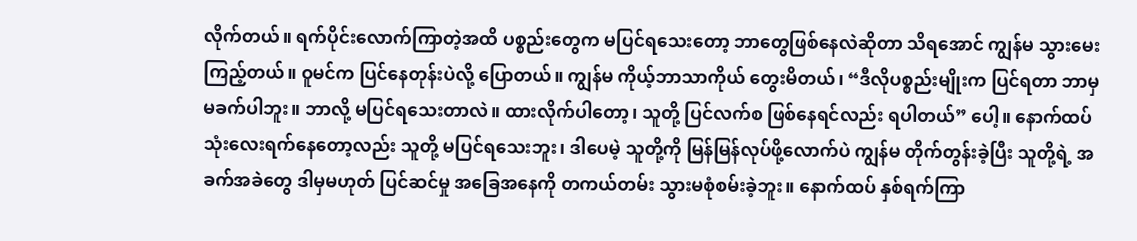လိုက်တယ်။ ရက်ပိုင်းလောက်ကြာတဲ့အထိ ပစ္စည်းတွေက မပြင်ရသေးတော့ ဘာတွေဖြစ်နေလဲဆိုတာ သိရအောင် ကျွန်မ သွားမေးကြည့်တယ်။ ဝူမင်က ပြင်နေတုန်းပဲလို့ ပြောတယ်။ ကျွန်မ ကိုယ့်ဘာသာကိုယ် တွေးမိတယ်၊ “ဒီလိုပစ္စည်းမျိုးက ပြင်ရတာ ဘာမှမခက်ပါဘူး။ ဘာလို့ မပြင်ရသေးတာလဲ။ ထားလိုက်ပါတော့၊ သူတို့ ပြင်လက်စ ဖြစ်နေရင်လည်း ရပါတယ်” ပေါ့။ နောက်ထပ် သုံးလေးရက်နေတော့လည်း သူတို့ မပြင်ရသေးဘူး၊ ဒါပေမဲ့ သူတို့ကို မြန်မြန်လုပ်ဖို့လောက်ပဲ ကျွန်မ တိုက်တွန်းခဲ့ပြီး သူတို့ရဲ့ အခက်အခဲတွေ ဒါမှမဟုတ် ပြင်ဆင်မှု အခြေအနေကို တကယ်တမ်း သွားမစုံစမ်းခဲ့ဘူး။ နောက်ထပ် နှစ်ရက်ကြာ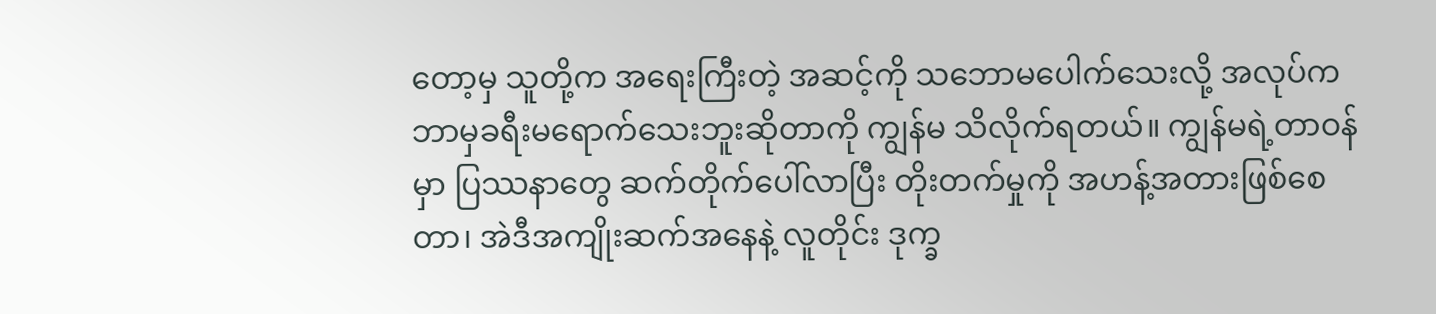တော့မှ သူတို့က အရေးကြီးတဲ့ အဆင့်ကို သဘောမပေါက်သေးလို့ အလုပ်က ဘာမှခရီးမရောက်သေးဘူးဆိုတာကို ကျွန်မ သိလိုက်ရတယ်။ ကျွန်မရဲ့တာဝန်မှာ ပြဿနာတွေ ဆက်တိုက်ပေါ်လာပြီး တိုးတက်မှုကို အဟန့်အတားဖြစ်စေတာ၊ အဲဒီအကျိုးဆက်အနေနဲ့ လူတိုင်း ဒုက္ခ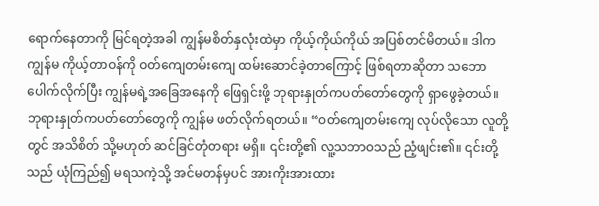ရောက်နေတာကို မြင်ရတဲ့အခါ ကျွန်မစိတ်နှလုံးထဲမှာ ကိုယ့်ကိုယ်ကိုယ် အပြစ်တင်မိတယ်။ ဒါက ကျွန်မ ကိုယ့်တာဝန်ကို ဝတ်ကျေတမ်းကျေ ထမ်းဆောင်ခဲ့တာကြောင့် ဖြစ်ရတာဆိုတာ သဘောပေါက်လိုက်ပြီး ကျွန်မရဲ့အခြေအနေကို ဖြေရှင်းဖို့ ဘုရားနှုတ်ကပတ်တော်တွေကို ရှာဖွေခဲ့တယ်။ ဘုရားနှုတ်ကပတ်တော်တွေကို ကျွန်မ ဖတ်လိုက်ရတယ်။ “ဝတ်ကျေတမ်းကျေ လုပ်လိုသော လူတို့တွင် အသိစိတ် သို့မဟုတ် ဆင်ခြင်တုံတရား မရှိ။ ၎င်းတို့၏ လူ့သဘာဝသည် ညံ့ဖျင်း၏။ ၎င်းတို့သည် ယုံကြည်၍ မရသကဲ့သို့ အင်မတန်မှပင် အားကိုးအားထား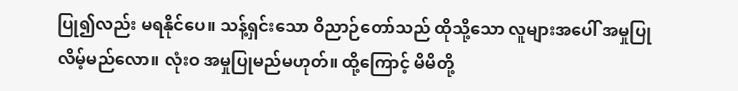ပြု၍လည်း မရနိုင်ပေ။ သန့်ရှင်းသော ဝိညာဉ်တော်သည် ထိုသို့သော လူများအပေါ် အမှုပြုလိမ့်မည်လော။ လုံးဝ အမှုပြုမည်မဟုတ်။ ထို့ကြောင့် မိမိတို့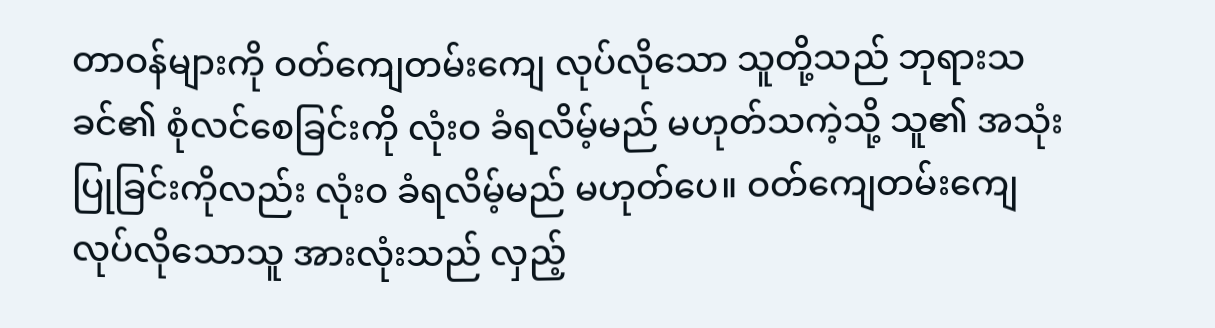တာဝန်များကို ဝတ်ကျေတမ်းကျေ လုပ်လိုသော သူတို့သည် ဘုရားသခင်၏ စုံလင်စေခြင်းကို လုံးဝ ခံရလိမ့်မည် မဟုတ်သကဲ့သို့ သူ၏ အသုံးပြုခြင်းကိုလည်း လုံးဝ ခံရလိမ့်မည် မဟုတ်ပေ။ ဝတ်ကျေတမ်းကျေ လုပ်လိုသောသူ အားလုံးသည် လှည့်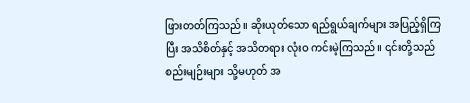ဖြားတတ်ကြသည်။ ဆိုးယုတ်သော ရည်ရွယ်ချက်များ အပြည့်ရှိကြပြီး အသိစိတ်နှင့် အသိတရား လုံးဝ ကင်းမဲ့ကြသည်။ ၎င်းတို့သည် စည်းမျဉ်းများ သို့မဟုတ် အ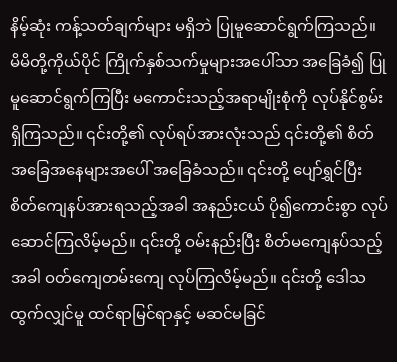နိမ့်ဆုံး ကန့်သတ်ချက်များ မရှိဘဲ ပြုမူဆောင်ရွက်ကြသည်။ မိမိတို့ကိုယ်ပိုင် ကြိုက်နှစ်သက်မှုများအပေါ်သာ အခြေခံ၍ ပြုမူဆောင်ရွက်ကြပြီး မကောင်းသည့်အရာမျိုးစုံကို လုပ်နိုင်စွမ်း ရှိကြသည်။ ၎င်းတို့၏ လုပ်ရပ်အားလုံးသည် ၎င်းတို့၏ စိတ်အခြေအနေများအပေါ် အခြေခံသည်။ ၎င်းတို့ ပျော်ရွှင်ပြီး စိတ်ကျေနပ်အားရသည့်အခါ အနည်းငယ် ပို၍ကောင်းစွာ လုပ်ဆောင်ကြလိမ့်မည်။ ၎င်းတို့ ဝမ်းနည်းပြီး စိတ်မကျေနပ်သည့်အခါ ဝတ်ကျေတမ်းကျေ လုပ်ကြလိမ့်မည်။ ၎င်းတို့ ဒေါသထွက်လျှင်မူ ထင်ရာမြင်ရာနှင့် မဆင်မခြင်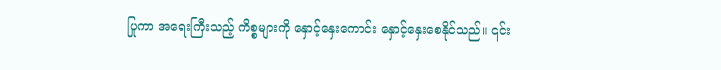ပြုကာ အရေးကြီးသည့် ကိစ္စများကို နှောင့်နှေးကောင်း နှောင့်နှေးစေနိုင်သည်။ ၎င်း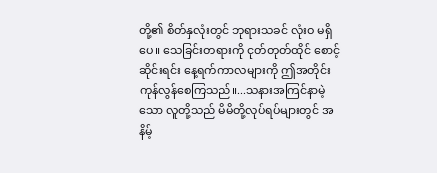တို့၏ စိတ်နှလုံးတွင် ဘုရားသခင် လုံးဝ မရှိပေ။ သေခြင်းတရားကို ငုတ်တုတ်ထိုင် စောင့်ဆိုင်းရင်း နေ့ရက်ကာလများကို ဤအတိုင်း ကုန်လွန်စေကြသည်။...သနားအကြင်နာမဲ့သော လူတို့သည် မိမိတို့လုပ်ရပ်များတွင် အနိမ့်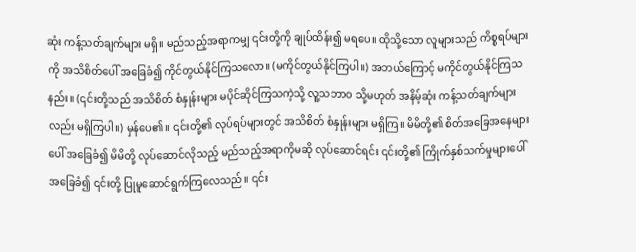ဆုံး ကန့်သတ်ချက်များ မရှိ။ မည်သည့်အရာကမျှ ၎င်းတို့ကို ချုပ်ထိန်း၍ မရပေ။ ထိုသို့သော လူများသည် ကိစ္စရပ်များကို အသိစိတ်ပေါ် အခြေခံ၍ ကိုင်တွယ်နိုင်ကြသလော။ (မကိုင်တွယ်နိုင်ကြပါ။) အဘယ်ကြောင့် မကိုင်တွယ်နိုင်ကြသနည်း။ (၎င်းတို့သည် အသိစိတ် စံနှုန်းများ မပိုင်ဆိုင်ကြသကဲ့သို့ လူ့သဘာဝ သို့မဟုတ် အနိမ့်ဆုံး ကန့်သတ်ချက်များလည်း မရှိကြပါ။) မှန်ပေ၏။ ၎င်းတို့၏ လုပ်ရပ်များတွင် အသိစိတ် စံနှုန်းများ မရှိကြ။ မိမိတို့၏ စိတ်အခြေအနေများပေါ် အခြေခံ၍ မိမိတို့ လုပ်ဆောင်လိုသည့် မည်သည့်အရာကိုမဆို လုပ်ဆောင်ရင်း ၎င်းတို့၏ ကြိုက်နှစ်သက်မှုများပေါ် အခြေခံ၍ ၎င်းတို့ ပြုမူဆောင်ရွက်ကြလေသည်။ ၎င်း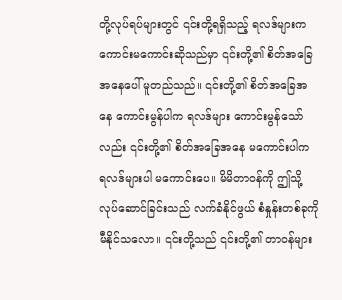တို့လုပ်ရပ်များတွင် ၎င်းတို့ရရှိသည့် ရလဒ်များက ကောင်းမကောင်းဆိုသည်မှာ ၎င်းတို့၏ စိတ်အခြေအနေပေါ် မူတည်သည်။ ၎င်းတို့၏ စိတ်အခြေအနေ ကောင်းမွန်ပါက ရလဒ်များ ကောင်းမွန်သော်လည်း ၎င်းတို့၏ စိတ်အခြေအနေ မကောင်းပါက ရလဒ်များပါ မကောင်းပေ။ မိမိတာဝန်ကို ဤသို့ လုပ်ဆောင်ခြင်းသည် လက်ခံနိုင်ဖွယ် စံနှုန်းတစ်ခုကို မီနိုင်သလော။ ၎င်းတို့သည် ၎င်းတို့၏ တာဝန်များ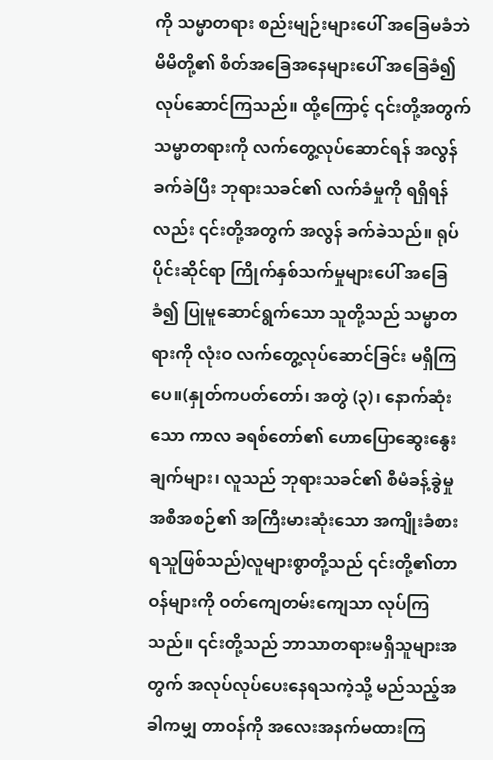ကို သမ္မာတရား စည်းမျဉ်းများပေါ် အခြေမခံဘဲ မိမိတို့၏ စိတ်အခြေအနေများပေါ် အခြေခံ၍ လုပ်ဆောင်ကြသည်။ ထို့ကြောင့် ၎င်းတို့အတွက် သမ္မာတရားကို လက်တွေ့လုပ်ဆောင်ရန် အလွန် ခက်ခဲပြီး ဘုရားသခင်၏ လက်ခံမှုကို ရရှိရန်လည်း ၎င်းတို့အတွက် အလွန် ခက်ခဲသည်။ ရုပ်ပိုင်းဆိုင်ရာ ကြိုက်နှစ်သက်မှုများပေါ် အခြေခံ၍ ပြုမူဆောင်ရွက်သော သူတို့သည် သမ္မာတရားကို လုံးဝ လက်တွေ့လုပ်ဆောင်ခြင်း မရှိကြပေ။(နှုတ်ကပတ်တော်၊ အတွဲ (၃)၊ နောက်ဆုံးသော ကာလ ခရစ်တော်၏ ဟောပြောဆွေးနွေးချက်များ၊ လူသည် ဘုရားသခင်၏ စီမံခန့်ခွဲမှုအစီအစဉ်၏ အကြီးမားဆုံးသော အကျိုးခံစားရသူဖြစ်သည်)လူများစွာတို့သည် ၎င်းတို့၏တာဝန်များကို ဝတ်ကျေတမ်းကျေသာ လုပ်ကြသည်။ ၎င်းတို့သည် ဘာသာတရားမရှိသူများအတွက် အလုပ်လုပ်ပေးနေရသကဲ့သို့ မည်သည့်အခါကမျှ တာဝန်ကို အလေးအနက်မထားကြ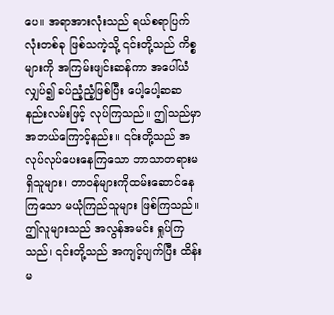ပေ။ အရာအားလုံးသည် ရယ်စရာပြက်လုံးတစ်ခု ဖြစ်သကဲ့သို့ ၎င်းတို့သည် ကိစ္စများကို အကြမ်းဖျင်းဆန်ကာ အပေါ်ယံလျှပ်၍ ခပ်ညံ့ညံ့ဖြစ်ပြီး ပေါ့ပေါ့ဆဆနည်းလမ်းဖြင့် လုပ်ကြသည်။ ဤသည်မှာ အဘယ်ကြောင့်နည်း။ ၎င်းတို့သည် အလုပ်လုပ်ပေးနေကြသော ဘာသာတရားမရှိသူများ၊ တာဝန်များကိုထမ်းဆောင်နေကြသော မယုံကြည်သူများ ဖြစ်ကြသည်။ ဤလူများသည် အလွန်အမင်း ရှုပ်ကြသည်၊ ၎င်းတို့သည် အကျင့်ပျက်ပြီး ထိန်းမ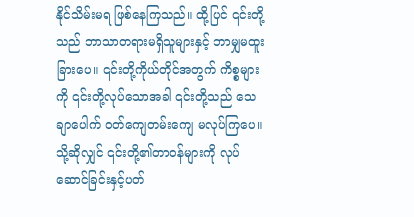နိုင်သိမ်းမရ ဖြစ်နေကြသည်။ ထို့ပြင် ၎င်းတို့သည် ဘာသာတရားမရှိသူများနှင့် ဘာမျှမထူးခြားပေ။ ၎င်းတို့ကိုယ်တိုင်အတွက် ကိစ္စများကို ၎င်းတို့လုပ်သောအခါ ၎င်းတို့သည် သေချာပေါက် ဝတ်ကျေတမ်းကျေ မလုပ်ကြပေ။ သို့ဆိုလျှင် ၎င်းတို့၏တာဝန်များကို လုပ်ဆောင်ခြင်းနှင့်ပတ်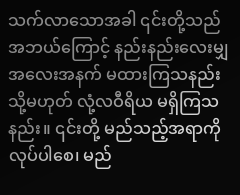သက်လာသောအခါ ၎င်းတို့သည် အဘယ်ကြောင့် နည်းနည်းလေးမျှ အလေးအနက် မထားကြသနည်း သို့မဟုတ် လုံ့လဝီရိယ မရှိကြသနည်း။ ၎င်းတို့ မည်သည့်အရာကို လုပ်ပါစေ၊ မည်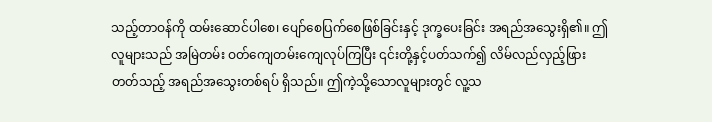သည့်တာဝန်ကို ထမ်းဆောင်ပါစေ၊ ပျော်စေပြက်စေဖြစ်ခြင်းနှင့် ဒုက္ခပေးခြင်း အရည်အသွေးရှိ၏။ ဤလူများသည် အမြဲတမ်း ဝတ်ကျေတမ်းကျေလုပ်ကြပြီး ၎င်းတို့နှင့်ပတ်သက်၍ လိမ်လည်လှည့်ဖြားတတ်သည့် အရည်အသွေးတစ်ရပ် ရှိသည်။ ဤကဲ့သို့သောလူများတွင် လူ့သ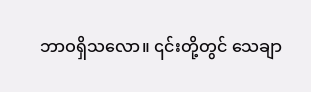ဘာဝရှိသလော။ ၎င်းတို့တွင် သေချာ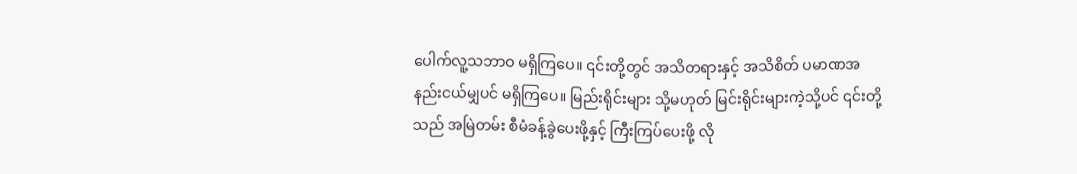ပေါက်လူ့သဘာဝ မရှိကြပေ။ ၎င်းတို့တွင် အသိတရားနှင့် အသိစိတ် ပမာဏအနည်းငယ်မျှပင် မရှိကြပေ။ မြည်းရိုင်းများ သို့မဟုတ် မြင်းရိုင်းများကဲ့သို့ပင် ၎င်းတို့သည် အမြဲတမ်း စီမံခန့်ခွဲပေးဖို့နှင့် ကြီးကြပ်ပေးဖို့ လို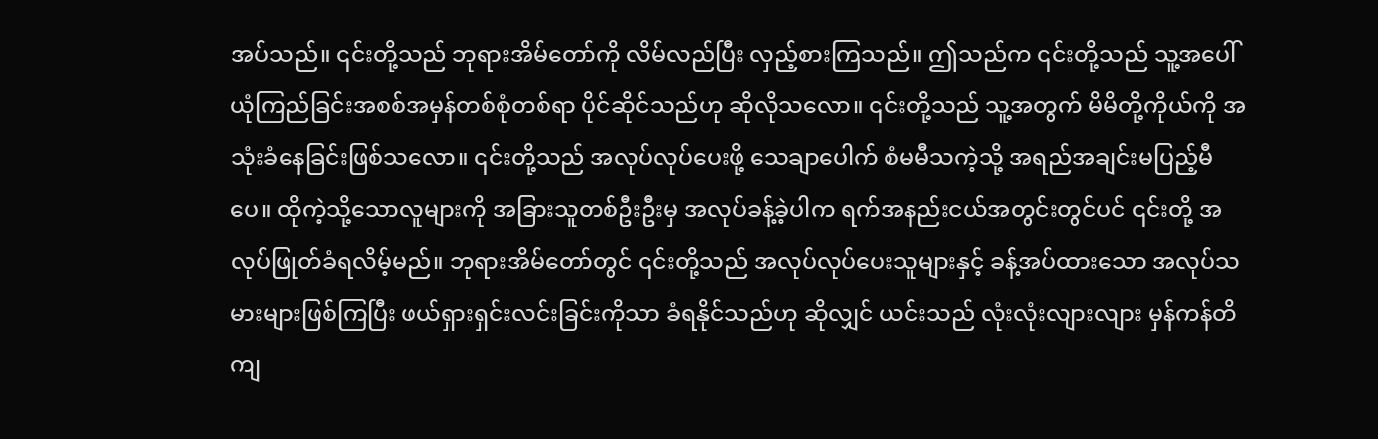အပ်သည်။ ၎င်းတို့သည် ဘုရားအိမ်တော်ကို လိမ်လည်ပြီး လှည့်စားကြသည်။ ဤသည်က ၎င်းတို့သည် သူ့အပေါ် ယုံကြည်ခြင်းအစစ်အမှန်တစ်စုံတစ်ရာ ပိုင်ဆိုင်သည်ဟု ဆိုလိုသလော။ ၎င်းတို့သည် သူ့အတွက် မိမိတို့ကိုယ်ကို အသုံးခံနေခြင်းဖြစ်သလော။ ၎င်းတို့သည် အလုပ်လုပ်ပေးဖို့ သေချာပေါက် စံမမီသကဲ့သို့ အရည်အချင်းမပြည့်မီပေ။ ထိုကဲ့သို့သောလူများကို အခြားသူတစ်ဦးဦးမှ အလုပ်ခန့်ခဲ့ပါက ရက်အနည်းငယ်အတွင်းတွင်ပင် ၎င်းတို့ အလုပ်ဖြုတ်ခံရလိမ့်မည်။ ဘုရားအိမ်တော်တွင် ၎င်းတို့သည် အလုပ်လုပ်ပေးသူများနှင့် ခန့်အပ်ထားသော အလုပ်သမားများဖြစ်ကြပြီး ဖယ်ရှားရှင်းလင်းခြင်းကိုသာ ခံရနိုင်သည်ဟု ဆိုလျှင် ယင်းသည် လုံးလုံးလျားလျား မှန်ကန်တိကျ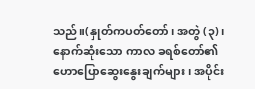သည်။(နှုတ်ကပတ်တော်၊ အတွဲ (၃)၊ နောက်ဆုံးသော ကာလ ခရစ်တော်၏ ဟောပြောဆွေးနွေးချက်များ၊ အပိုင်း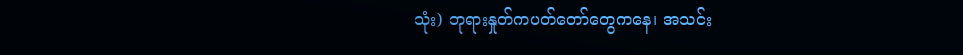သုံး) ဘုရားနှုတ်ကပတ်တော်တွေကနေ၊ အသင်း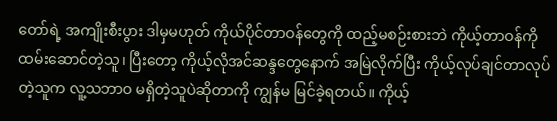တော်ရဲ့ အကျိုးစီးပွား ဒါမှမဟုတ် ကိုယ်ပိုင်တာဝန်တွေကို ထည့်မစဉ်းစားဘဲ ကိုယ့်တာဝန်ကို ထမ်းဆောင်တဲ့သူ၊ ပြီးတော့ ကိုယ့်လိုအင်ဆန္ဒတွေနောက် အမြဲလိုက်ပြီး ကိုယ့်လုပ်ချင်တာလုပ်တဲ့သူက လူ့သဘာဝ မရှိတဲ့သူပဲဆိုတာကို ကျွန်မ မြင်ခဲ့ရတယ်။ ကိုယ့်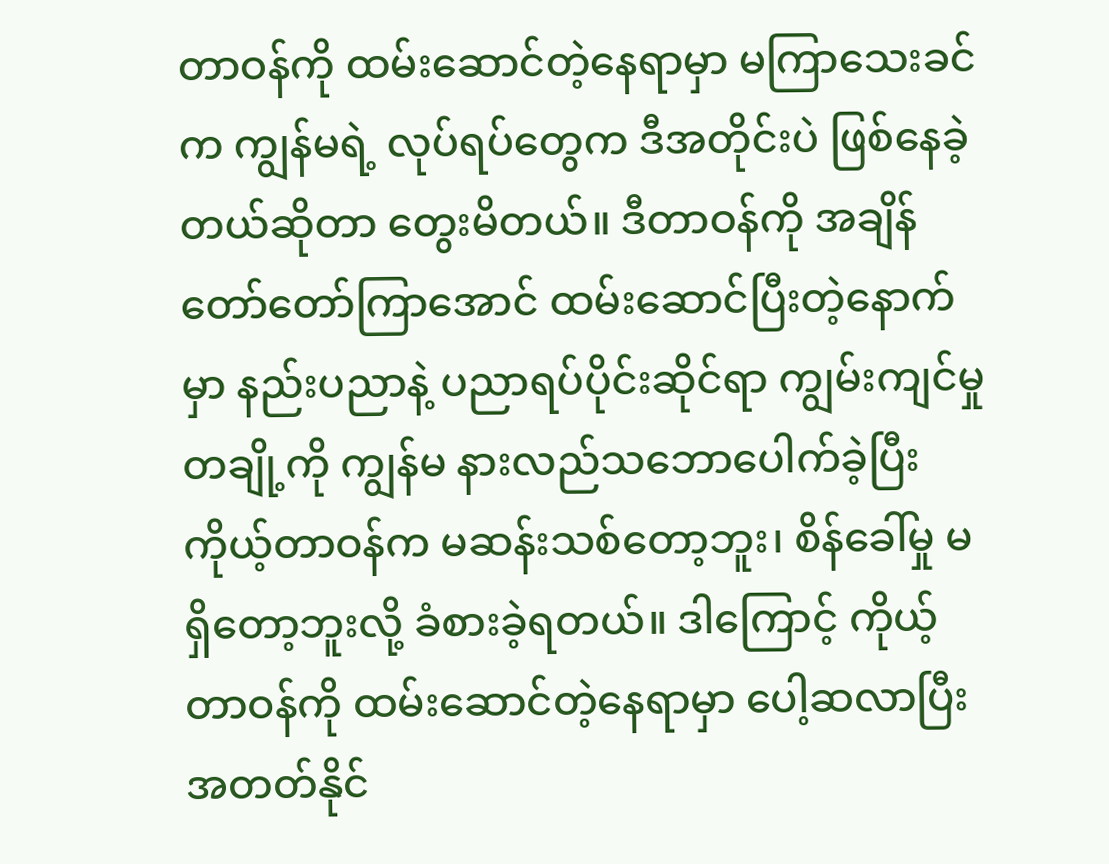တာဝန်ကို ထမ်းဆောင်တဲ့နေရာမှာ မကြာသေးခင်က ကျွန်မရဲ့ လုပ်ရပ်တွေက ဒီအတိုင်းပဲ ဖြစ်နေခဲ့တယ်ဆိုတာ တွေးမိတယ်။ ဒီတာဝန်ကို အချိန်တော်တော်ကြာအောင် ထမ်းဆောင်ပြီးတဲ့နောက်မှာ နည်းပညာနဲ့ ပညာရပ်ပိုင်းဆိုင်ရာ ကျွမ်းကျင်မှုတချို့ကို ကျွန်မ နားလည်သဘောပေါက်ခဲ့ပြီး ကိုယ့်တာဝန်က မဆန်းသစ်တော့ဘူး၊ စိန်ခေါ်မှု မရှိတော့ဘူးလို့ ခံစားခဲ့ရတယ်။ ဒါကြောင့် ကိုယ့်တာဝန်ကို ထမ်းဆောင်တဲ့နေရာမှာ ပေါ့ဆလာပြီး အတတ်နိုင်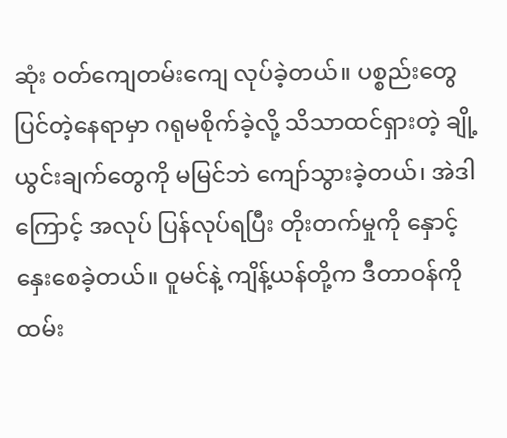ဆုံး ဝတ်ကျေတမ်းကျေ လုပ်ခဲ့တယ်။ ပစ္စည်းတွေ ပြင်တဲ့နေရာမှာ ဂရုမစိုက်ခဲ့လို့ သိသာထင်ရှားတဲ့ ချို့ယွင်းချက်တွေကို မမြင်ဘဲ ကျော်သွားခဲ့တယ်၊ အဲဒါကြောင့် အလုပ် ပြန်လုပ်ရပြီး တိုးတက်မှုကို နှောင့်နှေးစေခဲ့တယ်။ ဝူမင်နဲ့ ကျိန့်ယန်တို့က ဒီတာဝန်ကို ထမ်း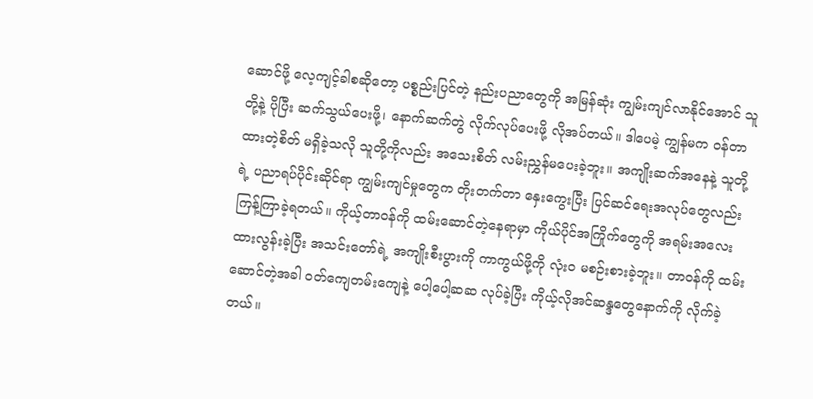ဆောင်ဖို့ လေ့ကျင့်ခါစဆိုတော့ ပစ္စည်းပြင်တဲ့ နည်းပညာတွေကို အမြန်ဆုံး ကျွမ်းကျင်လာနိုင်အောင် သူတို့နဲ့ ပိုပြီး ဆက်သွယ်ပေးဖို့၊ နောက်ဆက်တွဲ လိုက်လုပ်ပေးဖို့ လိုအပ်တယ်။ ဒါပေမဲ့ ကျွန်မက ဝန်တာထားတဲ့စိတ် မရှိခဲ့သလို သူတို့ကိုလည်း အသေးစိတ် လမ်းညွှန်မပေးခဲ့ဘူး။ အကျိုးဆက်အနေနဲ့ သူတို့ရဲ့ ပညာရပ်ပိုင်းဆိုင်ရာ ကျွမ်းကျင်မှုတွေက တိုးတက်တာ နှေးကွေးပြီး ပြင်ဆင်ရေးအလုပ်တွေလည်း ကြန့်ကြာခဲ့ရတယ်။ ကိုယ့်တာဝန်ကို ထမ်းဆောင်တဲ့နေရာမှာ ကိုယ်ပိုင်အကြိုက်တွေကို အရမ်းအလေးထားလွန်းခဲ့ပြီး အသင်းတော်ရဲ့ အကျိုးစီးပွားကို ကာကွယ်ဖို့ကို လုံးဝ မစဉ်းစားခဲ့ဘူး။ တာဝန်ကို ထမ်းဆောင်တဲ့အခါ ဝတ်ကျေတမ်းကျေနဲ့ ပေါ့ပေါ့ဆဆ လုပ်ခဲ့ပြီး ကိုယ့်လိုအင်ဆန္ဒတွေနောက်ကို လိုက်ခဲ့တယ်။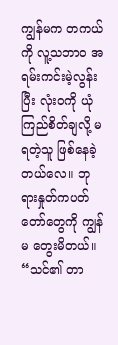ကျွန်မက တကယ်ကို လူ့သဘာဝ အရမ်းကင်းမဲ့လွန်းပြီး လုံးဝကို ယုံကြည်စိတ်ချလို့ မရတဲ့သူ ဖြစ်နေခဲ့တယ်လေ။ ဘုရားနှုတ်ကပတ်တော်တွေကို ကျွန်မ တွေးမိတယ်။ “သင်၏ တာ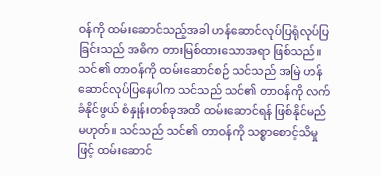ဝန်ကို ထမ်း‌ဆောင်သည့်အခါ ဟန်ဆောင်လုပ်ပြရုံလုပ်ပြခြင်းသည် အဓိက တားမြစ်ထားသောအရာ ဖြစ်သည်။ သင်၏ တာဝန်ကို ထမ်းဆောင်စဉ် သင်သည် အမြဲ ဟန်ဆောင်လုပ်ပြနေပါက သင်သည် သင်၏ တာဝန်ကို လက်ခံနိုင်ဖွယ် စံနှုန်းတစ်ခုအထိ ထမ်းဆောင်ရန် ဖြစ်နိုင်မည်မဟုတ်။ သင်သည် သင်၏ တာဝန်ကို သစ္စာစောင့်သိမှုဖြင့် ထမ်းဆောင်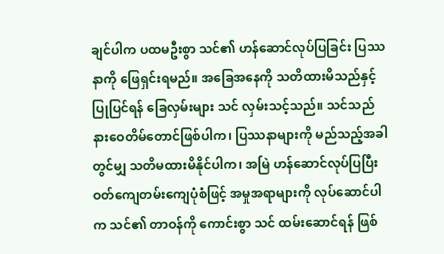ချင်ပါက ပထမဦးစွာ သင်၏ ဟန်ဆောင်လုပ်ပြခြင်း ပြဿနာကို ဖြေရှင်းရမည်။ အခြေအနေကို သတိထားမိသည်နှင့် ပြုပြင်ရန် ခြေလှမ်းများ သင် လှမ်းသင့်သည်။ သင်သည် နားဝေတိမ်တောင်ဖြစ်ပါက၊ ပြဿနာများကို မည်သည့်အခါတွင်မျှ သတိမထားမိနိုင်ပါက၊ အမြဲ ဟန်ဆောင်လုပ်ပြပြီး ဝတ်ကျေတမ်းကျေပုံစံဖြင့် အမှုအရာများကို လုပ်ဆောင်ပါက သင်၏ တာဝန်ကို ကောင်းစွာ သင် ထမ်းဆောင်ရန် ဖြစ်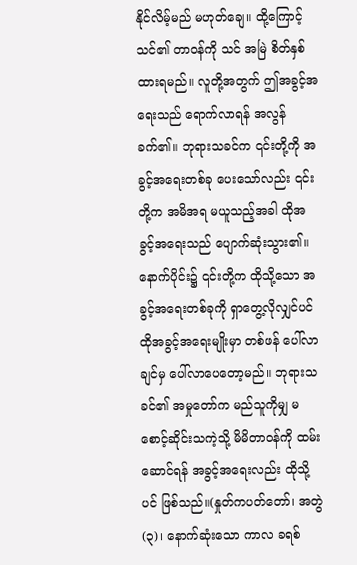နိုင်လိမ့်မည် မဟုတ်ချေ။ ထို့ကြောင့် သင်၏ တာဝန်ကို သင် အမြဲ စိတ်နှစ်ထားရမည်။ လူတို့အတွက် ဤအခွင့်အရေးသည် ရောက်လာရန် အလွန်ခက်၏။ ဘုရားသခင်က ၎င်းတို့ကို အခွင့်အရေးတစ်ခု ပေးသော်လည်း ၎င်းတို့က အမိအရ မယူသည့်အခါ ထိုအခွင့်အရေးသည် ပျောက်ဆုံးသွား၏။ နောက်ပိုင်း၌ ၎င်းတို့က ထိုသို့သော အခွင့်အရေးတစ်ခုကို ရှာတွေ့လိုလျှင်ပင် ထိုအခွင့်အရေးမျိုးမှာ တစ်ဖန် ပေါ်လာချင်မှ ပေါ်လာပေတော့မည်။ ဘုရားသခင်၏ အမှုတော်က မည်သူကိုမျှ မစောင့်ဆိုင်းသကဲ့သို့ မိမိတာဝန်ကို ထမ်းဆောင်ရန် အခွင့်အရေးလည်း ထိုသို့ပင် ဖြစ်သည်။(နှုတ်ကပတ်တော်၊ အတွဲ (၃)၊ နောက်ဆုံးသော ကာလ ခရစ်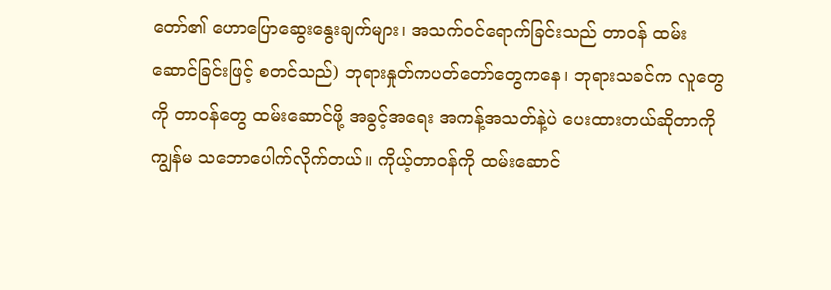တော်၏ ဟောပြောဆွေးနွေးချက်များ၊ အသက်ဝင်ရောက်ခြင်းသည် တာဝန် ထမ်းဆောင်ခြင်းဖြင့် စတင်သည်) ဘုရားနှုတ်ကပတ်တော်တွေကနေ၊ ဘုရားသခင်က လူတွေကို တာဝန်တွေ ထမ်းဆောင်ဖို့ အခွင့်အရေး အကန့်အသတ်နဲ့ပဲ ပေးထားတယ်ဆိုတာကို ကျွန်မ သဘောပေါက်လိုက်တယ်။ ကိုယ့်တာဝန်ကို ထမ်းဆောင်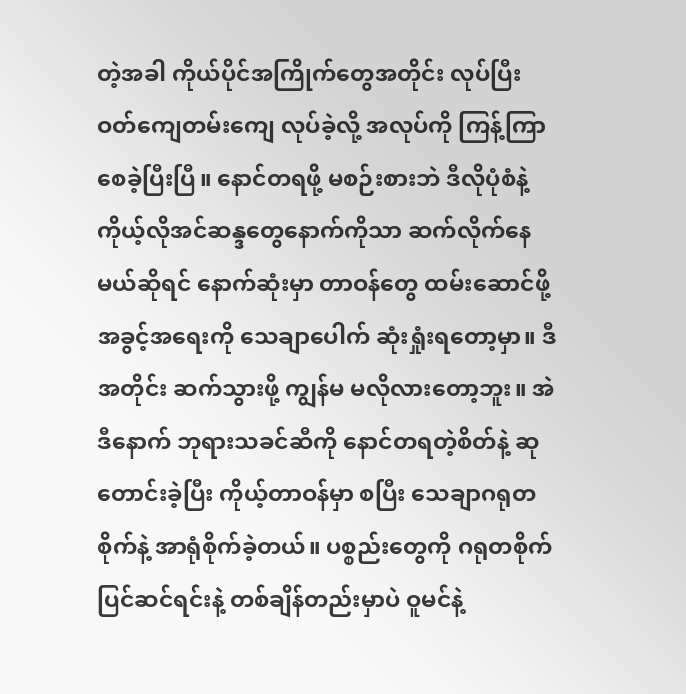တဲ့အခါ ကိုယ်ပိုင်အကြိုက်တွေအတိုင်း လုပ်ပြီး ဝတ်ကျေတမ်းကျေ လုပ်ခဲ့လို့ အလုပ်ကို ကြန့်ကြာစေခဲ့ပြီးပြီ။ နောင်တရဖို့ မစဉ်းစားဘဲ ဒီလိုပုံစံနဲ့ ကိုယ့်လိုအင်ဆန္ဒတွေနောက်ကိုသာ ဆက်လိုက်နေမယ်ဆိုရင် နောက်ဆုံးမှာ တာဝန်တွေ ထမ်းဆောင်ဖို့အခွင့်အရေးကို သေချာပေါက် ဆုံးရှုံးရတော့မှာ။ ဒီအတိုင်း ဆက်သွားဖို့ ကျွန်မ မလိုလားတော့ဘူး။ အဲဒီနောက် ဘုရားသခင်ဆီကို နောင်တရတဲ့စိတ်နဲ့ ဆုတောင်းခဲ့ပြီး ကိုယ့်တာဝန်မှာ စပြီး သေချာဂရုတစိုက်နဲ့ အာရုံစိုက်ခဲ့တယ်။ ပစ္စည်းတွေကို ဂရုတစိုက် ပြင်ဆင်ရင်းနဲ့ တစ်ချိန်တည်းမှာပဲ ဝူမင်နဲ့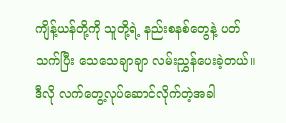ကျိန့်ယန်တို့ကို သူတို့ရဲ့ နည်းစနစ်တွေနဲ့ ပတ်သက်ပြီး သေသေချာချာ လမ်းညွှန်ပေးခဲ့တယ်။ ဒီလို လက်တွေ့လုပ်ဆောင်လိုက်တဲ့အခါ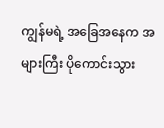ကျွန်မရဲ့ အခြေအနေက အများကြီး ပိုကောင်းသွား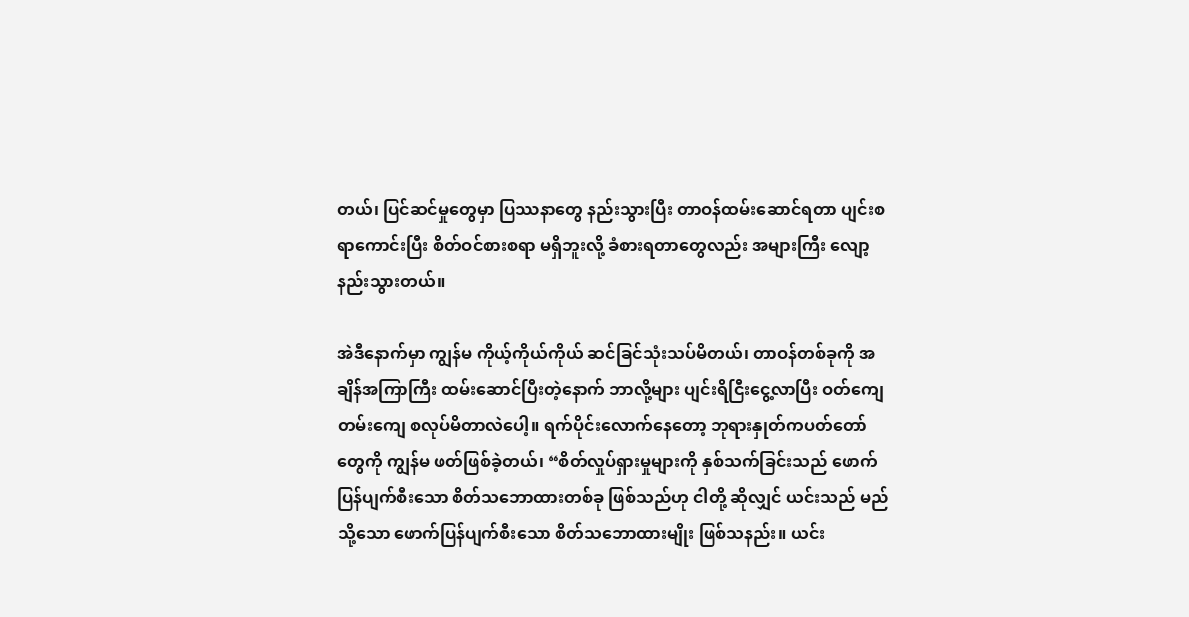တယ်၊ ပြင်ဆင်မှုတွေမှာ ပြဿနာတွေ နည်းသွားပြီး တာဝန်ထမ်းဆောင်ရတာ ပျင်းစရာကောင်းပြီး စိတ်ဝင်စားစရာ မရှိဘူးလို့ ခံစားရတာတွေလည်း အများကြီး လျော့နည်းသွားတယ်။

အဲဒီနောက်မှာ ကျွန်မ ကိုယ့်ကိုယ်ကိုယ် ဆင်ခြင်သုံးသပ်မိတယ်၊ တာဝန်တစ်ခုကို အချိန်အကြာကြီး ထမ်းဆောင်ပြီးတဲ့နောက် ဘာလို့များ ပျင်းရိငြီးငွေ့လာပြီး ဝတ်ကျေတမ်းကျေ စလုပ်မိတာလဲပေါ့။ ရက်ပိုင်းလောက်နေတော့ ဘုရားနှုတ်ကပတ်တော်တွေကို ကျွန်မ ဖတ်ဖြစ်ခဲ့တယ်၊ “စိတ်လှုပ်ရှားမှုများကို နှစ်သက်ခြင်းသည် ဖောက်ပြန်ပျက်စီးသော စိတ်သဘောထားတစ်ခု ဖြစ်သည်ဟု ငါတို့ ဆိုလျှင် ယင်းသည် မည်သို့သော ဖောက်ပြန်ပျက်စီးသော စိတ်သဘောထားမျိုး ဖြစ်သနည်း။ ယင်း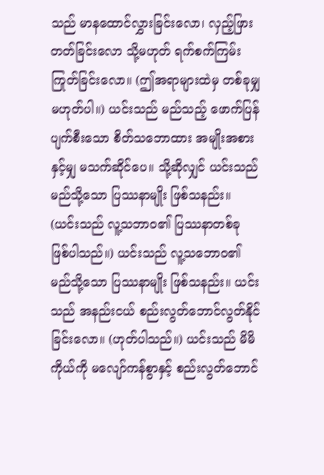သည် မာနထောင်လွှားခြင်းလော၊ လှည့်ဖြားတတ်ခြင်းလော သို့မဟုတ် ရက်စက်ကြမ်းကြုတ်ခြင်းလော။ (ဤအရာများထဲမှ တစ်ခုမျှ မဟုတ်ပါ။) ယင်းသည် မည်သည့် ဖောက်ပြန်ပျက်စီးသော စိတ်သဘောထား အမျိုးအစားနှင့်မျှ မသက်ဆိုင်ပေ။ သို့ဆိုလျှင် ယင်းသည် မည်သို့သော ပြဿနာမျိုး ဖြစ်သနည်း။ (ယင်းသည် လူ့သဘာဝ၏ ပြဿနာတစ်ခု ဖြစ်ပါသည်။) ယင်းသည် လူ့သဘောဝ၏ မည်သို့သော ပြဿနာမျိုး ဖြစ်သနည်း။ ယင်းသည် အနည်းငယ် စည်းလွတ်ဘောင်လွတ်နိုင်ခြင်းလော။ (ဟုတ်ပါသည်။) ယင်းသည် မိမိကိုယ်ကို မလျော်ကန်စွာနှင့် စည်းလွတ်ဘောင်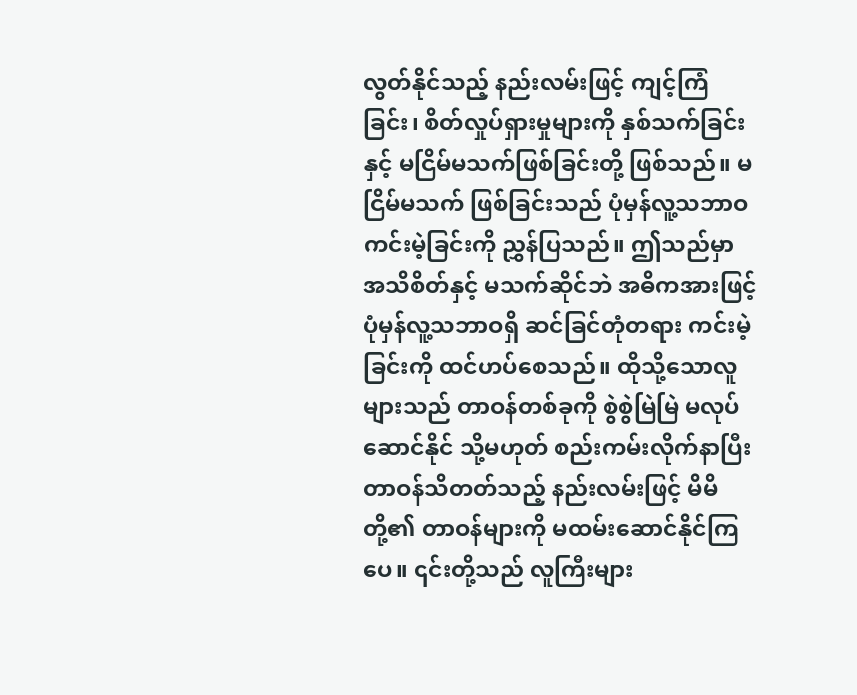လွတ်နိုင်သည့် နည်းလမ်းဖြင့် ကျင့်ကြံခြင်း၊ စိတ်လှုပ်ရှားမှုများကို နှစ်သက်ခြင်းနှင့် မငြိမ်မသက်ဖြစ်ခြင်းတို့ ဖြစ်သည်။ မငြိမ်မသက် ဖြစ်ခြင်းသည် ပုံမှန်လူ့သဘာဝ ကင်းမဲ့ခြင်းကို ညွှန်ပြသည်။ ဤသည်မှာ အသိစိတ်နှင့် မသက်ဆိုင်ဘဲ အဓိကအားဖြင့် ပုံမှန်လူ့သဘာဝရှိ ဆင်ခြင်တုံတရား ကင်းမဲ့ခြင်းကို ထင်ဟပ်စေသည်။ ထိုသို့သောလူများသည် တာဝန်တစ်ခုကို စွဲစွဲမြဲမြဲ မလုပ်ဆောင်နိုင် သို့မဟုတ် စည်းကမ်းလိုက်နာပြီး တာဝန်သိတတ်သည့် နည်းလမ်းဖြင့် မိမိတို့၏ တာဝန်များကို မထမ်းဆောင်နိုင်ကြပေ။ ၎င်းတို့သည် လူကြီးများ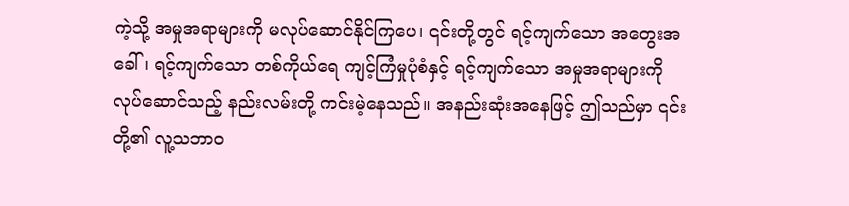ကဲ့သို့ အမှုအရာများကို မလုပ်ဆောင်နိုင်ကြပေ၊ ၎င်းတို့တွင် ရင့်ကျက်သော အတွေးအခေါ်၊ ရင့်ကျက်သော တစ်ကိုယ်ရေ ကျင့်ကြံမှုပုံစံနှင့် ရင့်ကျက်သော အမှုအရာများကို လုပ်ဆောင်သည့် နည်းလမ်းတို့ ကင်းမဲ့နေသည်။ အနည်းဆုံးအနေဖြင့် ဤသည်မှာ ၎င်းတို့၏ လူ့သဘာဝ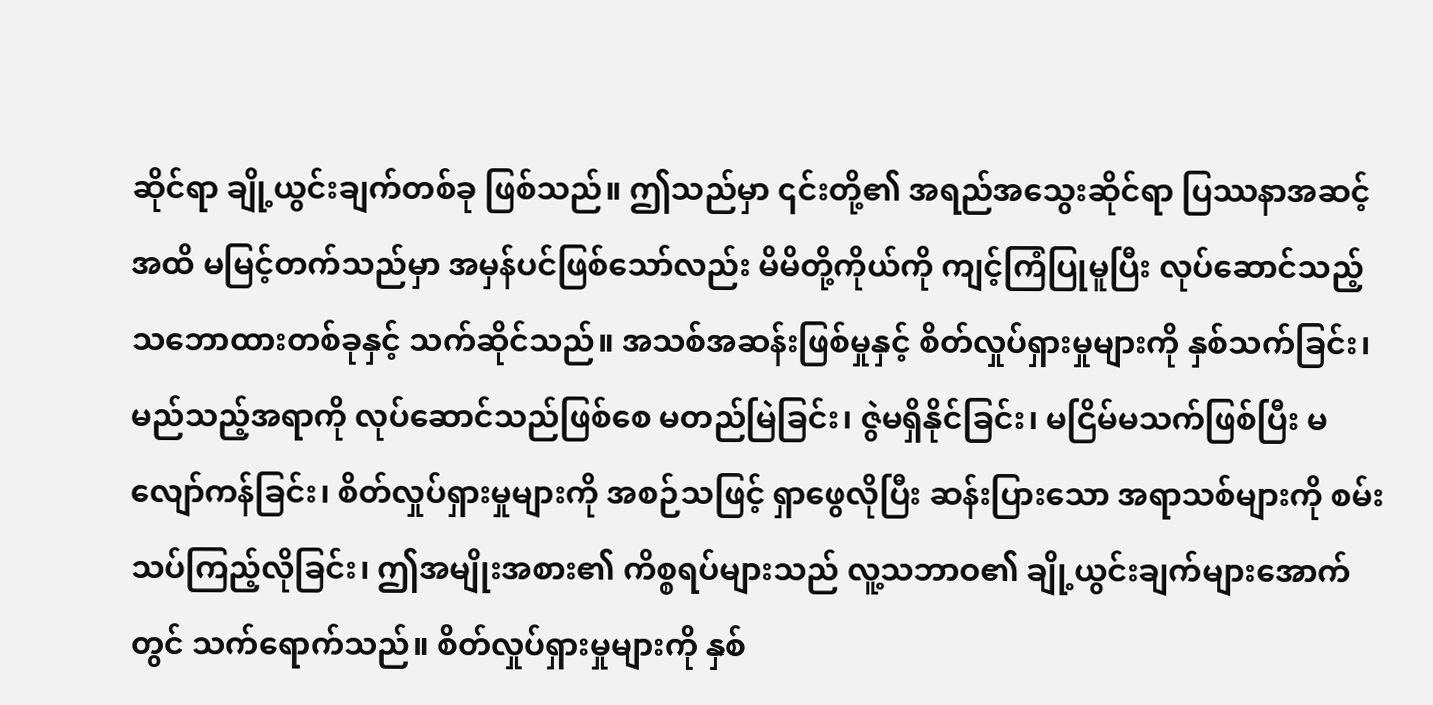ဆိုင်ရာ ချို့ယွင်းချက်တစ်ခု ဖြစ်သည်။ ဤသည်မှာ ၎င်းတို့၏ အရည်အသွေးဆိုင်ရာ ပြဿနာအဆင့်အထိ မမြင့်တက်သည်မှာ အမှန်ပင်ဖြစ်သော်လည်း မိမိတို့ကိုယ်ကို ကျင့်ကြံပြုမူပြီး လုပ်ဆောင်သည့် သဘောထားတစ်ခုနှင့် သက်ဆိုင်သည်။ အသစ်အဆန်းဖြစ်မှုနှင့် စိတ်လှုပ်ရှားမှုများကို နှစ်သက်ခြင်း၊ မည်သည့်အရာကို လုပ်ဆောင်သည်ဖြစ်စေ မတည်မြဲခြင်း၊ ဇွဲမရှိနိုင်ခြင်း၊ မငြိမ်မသက်ဖြစ်ပြီး မလျော်ကန်ခြင်း၊ စိတ်လှုပ်ရှားမှုများကို အစဉ်သဖြင့် ရှာဖွေလိုပြီး ဆန်းပြားသော အရာသစ်များကို စမ်းသပ်ကြည့်လိုခြင်း၊ ဤအမျိုးအစား၏ ကိစ္စရပ်များသည် လူ့သဘာဝ၏ ချို့ယွင်းချက်များအောက်တွင် သက်ရောက်သည်။ စိတ်လှုပ်ရှားမှုများကို နှစ်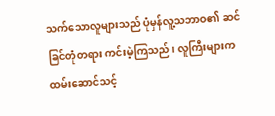သက်သောလူများသည် ပုံမှန်လူ့သဘာဝ၏ ဆင်ခြင်တုံတရား ကင်းမဲ့ကြသည်၊ လူကြီးများက ထမ်းဆောင်သင့်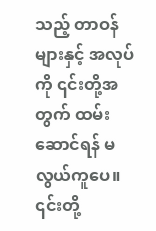သည့် တာဝန်များနှင့် အလုပ်ကို ၎င်းတို့အတွက် ထမ်းဆောင်ရန် မလွယ်ကူပေ။ ၎င်းတို့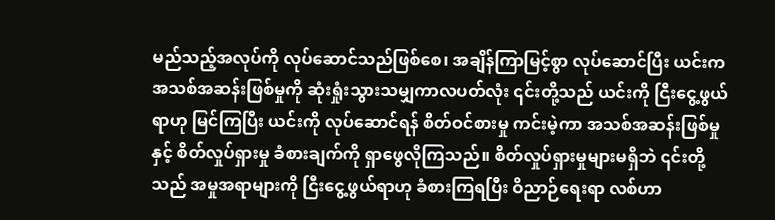မည်သည့်အလုပ်ကို လုပ်ဆောင်သည်ဖြစ်စေ၊ အချိန်ကြာမြင့်စွာ လုပ်ဆောင်ပြီး ယင်းက အသစ်အဆန်းဖြစ်မှုကို ဆုံးရှုံးသွားသမျှကာလပတ်လုံး ၎င်းတို့သည် ယင်းကို ငြီးငွေ့ဖွယ်ရာဟု မြင်ကြပြီး ယင်းကို လုပ်ဆောင်ရန် စိတ်ဝင်စားမှု ကင်းမဲ့ကာ အသစ်အဆန်းဖြစ်မှုနှင့် စိတ်လှုပ်ရှားမှု ခံစားချက်ကို ရှာဖွေလိုကြသည်။ စိတ်လှုပ်ရှားမှုများမရှိဘဲ ၎င်းတို့သည် အမှုအရာများကို ငြီးငွေ့ဖွယ်ရာဟု ခံစားကြရပြီး ဝိညာဉ်ရေးရာ လစ်ဟာ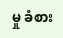မှု ခံစား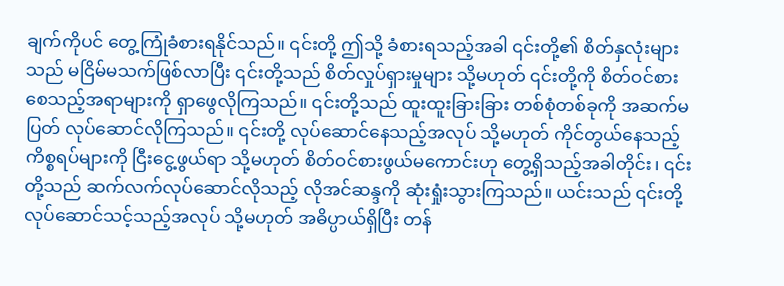ချက်ကိုပင် တွေ့ကြုံခံစားရနိုင်သည်။ ၎င်းတို့ ဤသို့ ခံစားရသည့်အခါ ၎င်းတို့၏ စိတ်နှလုံးများသည် မငြိမ်မသက်ဖြစ်လာပြီး ၎င်းတို့သည် စိတ်လှုပ်ရှားမှုများ သို့မဟုတ် ၎င်းတို့ကို စိတ်ဝင်စားစေသည့်အရာများကို ရှာဖွေလိုကြသည်။ ၎င်းတို့သည် ထူးထူးခြားခြား တစ်စုံတစ်ခုကို အဆက်မပြတ် လုပ်ဆောင်လိုကြသည်။ ၎င်းတို့ လုပ်ဆောင်နေသည့်အလုပ် သို့မဟုတ် ကိုင်တွယ်နေသည့် ကိစ္စရပ်များကို ငြီးငွေ့ဖွယ်ရာ သို့မဟုတ် စိတ်ဝင်စားဖွယ်မကောင်းဟု တွေ့ရှိသည့်အခါတိုင်း၊ ၎င်းတို့သည် ဆက်လက်လုပ်ဆောင်လိုသည့် လိုအင်ဆန္ဒကို ဆုံးရှုံးသွားကြသည်။ ယင်းသည် ၎င်းတို့ လုပ်ဆောင်သင့်သည့်အလုပ် သို့မဟုတ် အဓိပ္ပာယ်ရှိပြီး တန်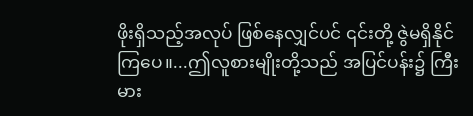ဖိုးရှိသည့်အလုပ် ဖြစ်နေလျှင်ပင် ၎င်းတို့ ဇွဲမရှိနိုင်ကြပေ။...ဤလူစားမျိုးတို့သည် အပြင်ပန်း၌ ကြီးမား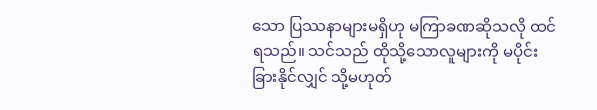သော ပြဿနာများမရှိဟု မကြာခဏဆိုသလို ထင်ရသည်။ သင်သည် ထိုသို့သောလူများကို မပိုင်းခြားနိုင်လျှင် သို့မဟုတ်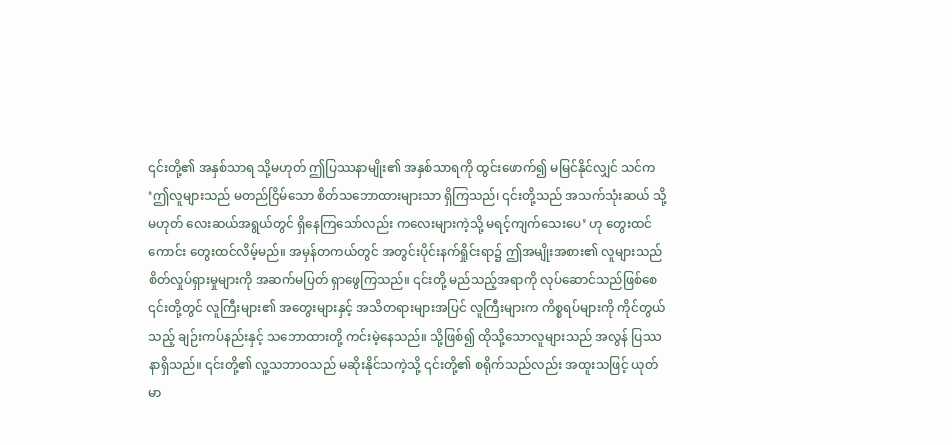၎င်းတို့၏ အနှစ်သာရ သို့မဟုတ် ဤပြဿနာမျိုး၏ အနှစ်သာရကို ထွင်းဖောက်၍ မမြင်နိုင်လျှင် သင်က ‘ဤလူများသည် မတည်ငြိမ်သော စိတ်သဘောထားများသာ ရှိကြသည်၊ ၎င်းတို့သည် အသက်သုံးဆယ် သို့မဟုတ် လေးဆယ်အရွယ်တွင် ရှိနေကြသော်လည်း ကလေးများကဲ့သို့ မရင့်ကျက်သေးပေ’ ဟု တွေးထင်ကောင်း တွေးထင်လိမ့်မည်။ အမှန်တကယ်တွင် အတွင်းပိုင်းနက်ရှိုင်းရာ၌ ဤအမျိုးအစား၏ လူများသည် စိတ်လှုပ်ရှားမှုများကို အဆက်မပြတ် ရှာဖွေကြသည်။ ၎င်းတို့ မည်သည့်အရာကို လုပ်ဆောင်သည်ဖြစ်စေ ၎င်းတို့တွင် လူကြီးများ၏ အတွေးများနှင့် အသိတရားများအပြင် လူကြီးများက ကိစ္စရပ်များကို ကိုင်တွယ်သည့် ချဉ်းကပ်နည်းနှင့် သဘောထားတို့ ကင်းမဲ့နေသည်။ သို့ဖြစ်၍ ထိုသို့သောလူများသည် အလွန် ပြဿနာရှိသည်။ ၎င်းတို့၏ လူ့သဘာဝသည် မဆိုးနိုင်သကဲ့သို့ ၎င်းတို့၏ စရိုက်သည်လည်း အထူးသဖြင့် ယုတ်မာ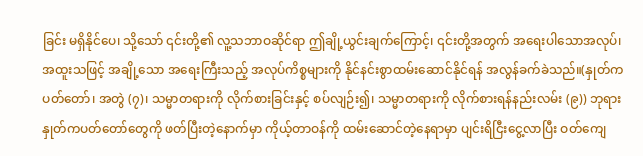ခြင်း မရှိနိုင်ပေ၊ သို့သော် ၎င်းတို့၏ လူ့သဘာဝဆိုင်ရာ ဤချို့ယွင်းချက်ကြောင့်၊ ၎င်းတို့အတွက် အရေးပါသောအလုပ်၊ အထူးသဖြင့် အချို့သော အရေးကြီးသည့် အလုပ်ကိစ္စများကို နိုင်နင်းစွာထမ်းဆောင်နိုင်ရန် အလွန်ခက်ခဲသည်။(နှုတ်ကပတ်တော်၊ အတွဲ (၇)၊ သမ္မာတရားကို လိုက်စားခြင်းနှင့် စပ်လျဉ်း၍၊ သမ္မာတရားကို လိုက်စားရန်နည်းလမ်း (၉)) ဘုရားနှုတ်ကပတ်တော်တွေကို ဖတ်ပြီးတဲ့နောက်မှာ ကိုယ့်တာဝန်ကို ထမ်းဆောင်တဲ့နေရာမှာ ပျင်းရိငြီးငွေ့လာပြီး ဝတ်ကျေ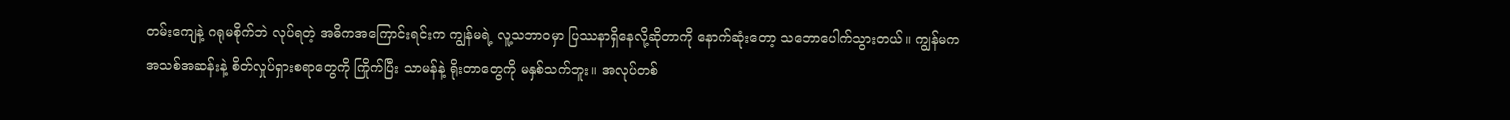တမ်းကျေနဲ့ ဂရုမစိုက်ဘဲ လုပ်ရတဲ့ အဓိကအကြောင်းရင်းက ကျွန်မရဲ့ လူ့သဘာဝမှာ ပြဿနာရှိနေလို့ဆိုတာကို နောက်ဆုံးတော့ သဘောပေါက်သွားတယ်။ ကျွန်မက အသစ်အဆန်းနဲ့ စိတ်လှုပ်ရှားစရာတွေကို ကြိုက်ပြီး သာမန်နဲ့ ရိုးတာတွေကို မနှစ်သက်ဘူး။ အလုပ်တစ်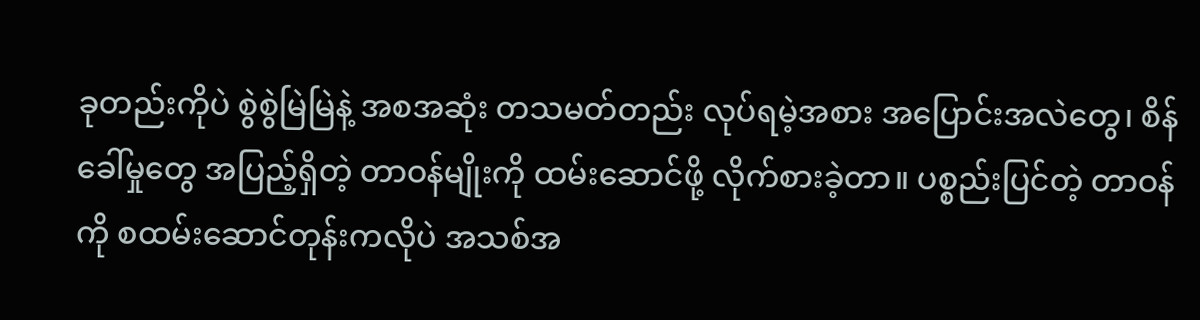ခုတည်းကိုပဲ စွဲစွဲမြဲမြဲနဲ့ အစအဆုံး တသမတ်တည်း လုပ်ရမဲ့အစား အပြောင်းအလဲတွေ၊ စိန်ခေါ်မှုတွေ အပြည့်ရှိတဲ့ တာဝန်မျိုးကို ထမ်းဆောင်ဖို့ လိုက်စားခဲ့တာ။ ပစ္စည်းပြင်တဲ့ တာဝန်ကို စထမ်းဆောင်တုန်းကလိုပဲ အသစ်အ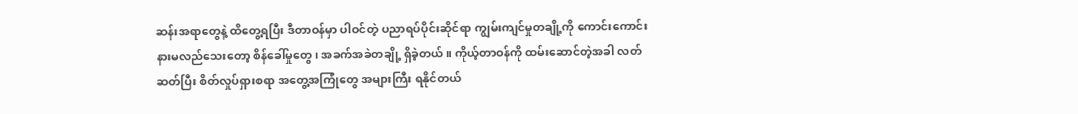ဆန်းအရာတွေနဲ့ ထိတွေ့ရပြီး ဒီတာဝန်မှာ ပါဝင်တဲ့ ပညာရပ်ပိုင်းဆိုင်ရာ ကျွမ်းကျင်မှုတချို့ကို ကောင်းကောင်း နားမလည်သေးတော့ စိန်ခေါ်မှုတွေ၊ အခက်အခဲတချို့ ရှိခဲ့တယ်။ ကိုယ့်တာဝန်ကို ထမ်းဆောင်တဲ့အခါ လတ်ဆတ်ပြီး စိတ်လှုပ်ရှားစရာ အတွေ့အကြုံတွေ အများကြီး ရနိုင်တယ်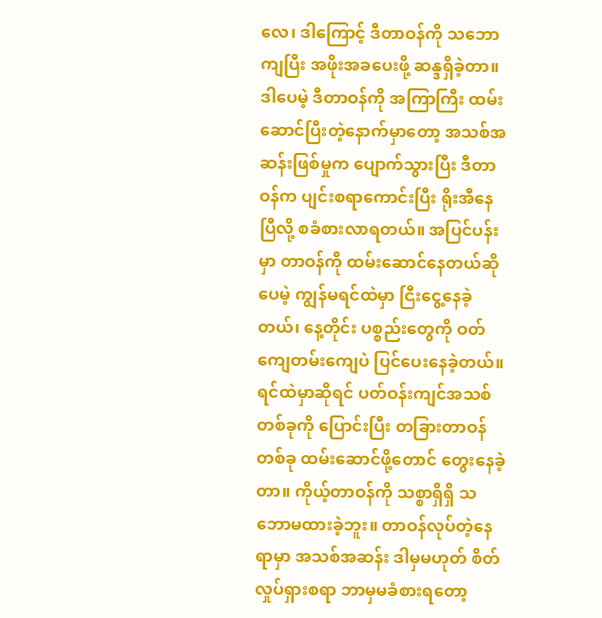လေ၊ ဒါကြောင့် ဒီတာဝန်ကို သဘောကျပြီး အဖိုးအခပေးဖို့ ဆန္ဒရှိခဲ့တာ။ ဒါပေမဲ့ ဒီတာဝန်ကို အကြာကြီး ထမ်းဆောင်ပြီးတဲ့နောက်မှာတော့ အသစ်အဆန်းဖြစ်မှုက ပျောက်သွားပြီး ဒီတာဝန်က ပျင်းစရာကောင်းပြီး ရိုးအီနေပြီလို့ စခံစားလာရတယ်။ အပြင်ပန်းမှာ တာဝန်ကို ထမ်းဆောင်နေတယ်ဆိုပေမဲ့ ကျွန်မရင်ထဲမှာ ငြီးငွေ့နေခဲ့တယ်၊ နေ့တိုင်း ပစ္စည်းတွေကို ဝတ်ကျေတမ်းကျေပဲ ပြင်ပေးနေခဲ့တယ်။ ရင်ထဲမှာဆိုရင် ပတ်ဝန်းကျင်အသစ်တစ်ခုကို ပြောင်းပြီး တခြားတာဝန်တစ်ခု ထမ်းဆောင်ဖို့တောင် တွေးနေခဲ့တာ။ ကိုယ့်တာဝန်ကို သစ္စာရှိရှိ သဘောမထားခဲ့ဘူး။ တာဝန်လုပ်တဲ့နေရာမှာ အသစ်အဆန်း ဒါမှမဟုတ် စိတ်လှုပ်ရှားစရာ ဘာမှမခံစားရတော့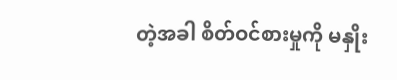တဲ့အခါ စိတ်ဝင်စားမှုကို မနှိုး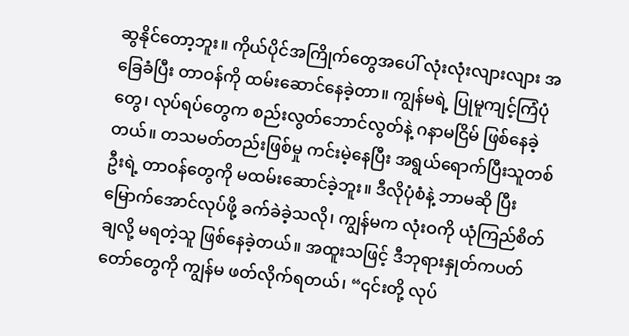ဆွနိုင်တော့ဘူး။ ကိုယ်ပိုင်အကြိုက်တွေအပေါ် လုံးလုံးလျားလျား အခြေခံပြီး တာဝန်ကို ထမ်းဆောင်နေခဲ့တာ။ ကျွန်မရဲ့ ပြုမူကျင့်ကြံပုံတွေ၊ လုပ်ရပ်တွေက စည်းလွတ်ဘောင်လွတ်နဲ့ ဂနာမငြိမ် ဖြစ်နေခဲ့တယ်။ တသမတ်တည်းဖြစ်မှု ကင်းမဲ့နေပြီး အရွယ်ရောက်ပြီးသူတစ်ဦးရဲ့ တာဝန်တွေကို မထမ်းဆောင်ခဲ့ဘူး။ ဒီလိုပုံစံနဲ့ ဘာမဆို ပြီးမြောက်အောင်လုပ်ဖို့ ခက်ခဲခဲ့သလို၊ ကျွန်မက လုံးဝကို ယုံကြည်စိတ်ချလို့ မရတဲ့သူ ဖြစ်နေခဲ့တယ်။ အထူးသဖြင့် ဒီဘုရားနှုတ်ကပတ်တော်တွေကို ကျွန်မ ဖတ်လိုက်ရတယ်၊ “၎င်းတို့ လုပ်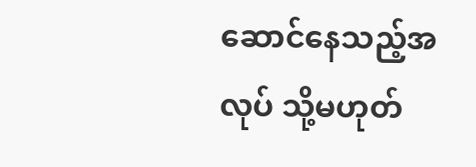ဆောင်နေသည့်အလုပ် သို့မဟုတ်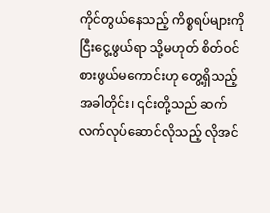ကိုင်တွယ်နေသည့် ကိစ္စရပ်များကို ငြီးငွေ့ဖွယ်ရာ သို့မဟုတ် စိတ်ဝင်စားဖွယ်မကောင်းဟု တွေ့ရှိသည့်အခါတိုင်း၊ ၎င်းတို့သည် ဆက်လက်လုပ်ဆောင်လိုသည့် လိုအင်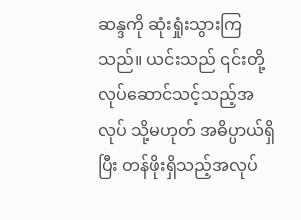ဆန္ဒကို ဆုံးရှုံးသွားကြသည်။ ယင်းသည် ၎င်းတို့ လုပ်ဆောင်သင့်သည့်အလုပ် သို့မဟုတ် အဓိပ္ပာယ်ရှိပြီး တန်ဖိုးရှိသည့်အလုပ်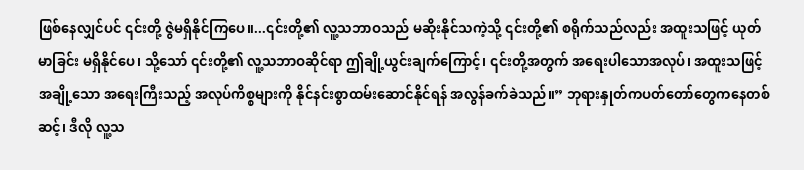ဖြစ်နေလျှင်ပင် ၎င်းတို့ ဇွဲမရှိနိုင်ကြပေ။...၎င်းတို့၏ လူ့သဘာဝသည် မဆိုးနိုင်သကဲ့သို့ ၎င်းတို့၏ စရိုက်သည်လည်း အထူးသဖြင့် ယုတ်မာခြင်း မရှိနိုင်ပေ၊ သို့သော် ၎င်းတို့၏ လူ့သဘာဝဆိုင်ရာ ဤချို့ယွင်းချက်ကြောင့်၊ ၎င်းတို့အတွက် အရေးပါသောအလုပ်၊ အထူးသဖြင့် အချို့သော အရေးကြီးသည့် အလုပ်ကိစ္စများကို နိုင်နင်းစွာထမ်းဆောင်နိုင်ရန် အလွန်ခက်ခဲသည်။” ဘုရားနှုတ်ကပတ်တော်တွေကနေတစ်ဆင့်၊ ဒီလို လူ့သ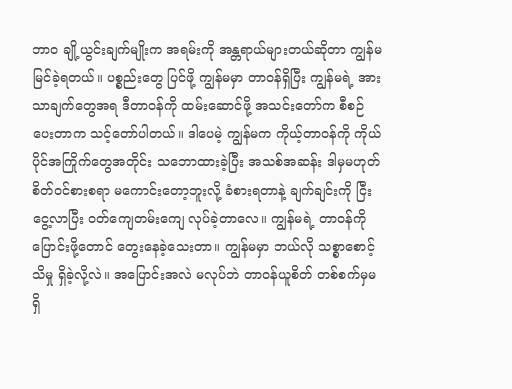ဘာဝ ချို့ယွင်းချက်မျိုးက အရမ်းကို အန္တရာယ်များတယ်ဆိုတာ ကျွန်မ မြင်ခဲ့ရတယ်။ ပစ္စည်းတွေ ပြင်ဖို့ ကျွန်မမှာ တာဝန်ရှိပြီး ကျွန်မရဲ့ အားသာချက်တွေအရ ဒီတာဝန်ကို ထမ်းဆောင်ဖို့ အသင်းတော်က စီစဉ်ပေးတာက သင့်တော်ပါတယ်။ ဒါပေမဲ့ ကျွန်မက ကိုယ့်တာဝန်ကို ကိုယ်ပိုင်အကြိုက်တွေအတိုင်း သဘောထားခဲ့ပြီး အသစ်အဆန်း ဒါမှမဟုတ် စိတ်ဝင်စားစရာ မကောင်းတော့ဘူးလို့ ခံစားရတာနဲ့ ချက်ချင်းကို ငြီးငွေ့လာပြီး ဝတ်ကျေတမ်းကျေ လုပ်ခဲ့တာလေ။ ကျွန်မရဲ့ တာဝန်ကို ပြောင်းဖို့တောင် တွေးနေခဲ့သေးတာ။ ကျွန်မမှာ ဘယ်လို သစ္စာစောင့်သိမှု ရှိခဲ့လို့လဲ။ အပြောင်းအလဲ မလုပ်ဘဲ တာဝန်ယူစိတ် တစ်စက်မှမရှိ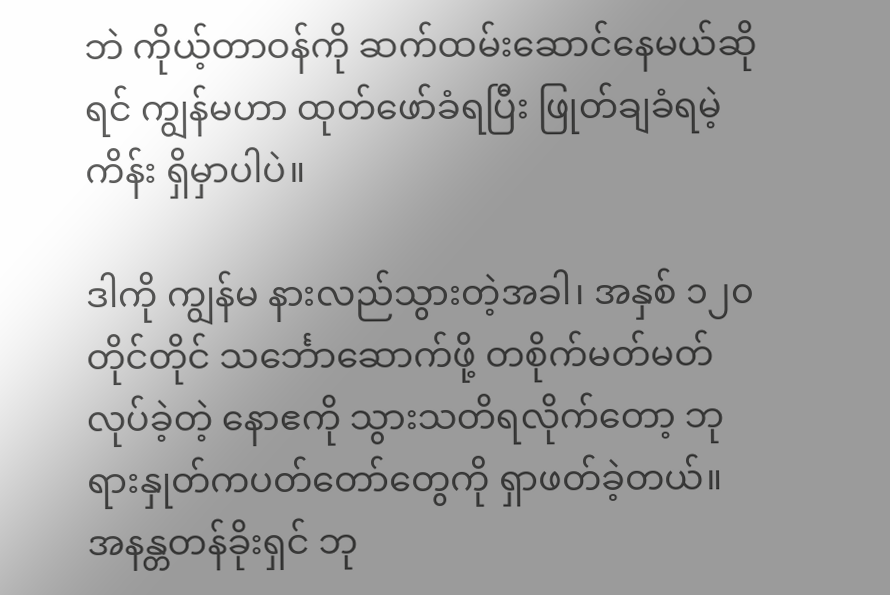ဘဲ ကိုယ့်တာဝန်ကို ဆက်ထမ်းဆောင်နေမယ်ဆိုရင် ကျွန်မဟာ ထုတ်ဖော်ခံရပြီး ဖြုတ်ချခံရမဲ့ကိန်း ရှိမှာပါပဲ။

ဒါကို ကျွန်မ နားလည်သွားတဲ့အခါ၊ အနှစ် ၁၂၀ တိုင်တိုင် သင်္ဘောဆောက်ဖို့ တစိုက်မတ်မတ် လုပ်ခဲ့တဲ့ နောဧကို သွားသတိရလိုက်တော့ ဘုရားနှုတ်ကပတ်တော်တွေကို ရှာဖတ်ခဲ့တယ်။ အနန္တတန်ခိုးရှင် ဘု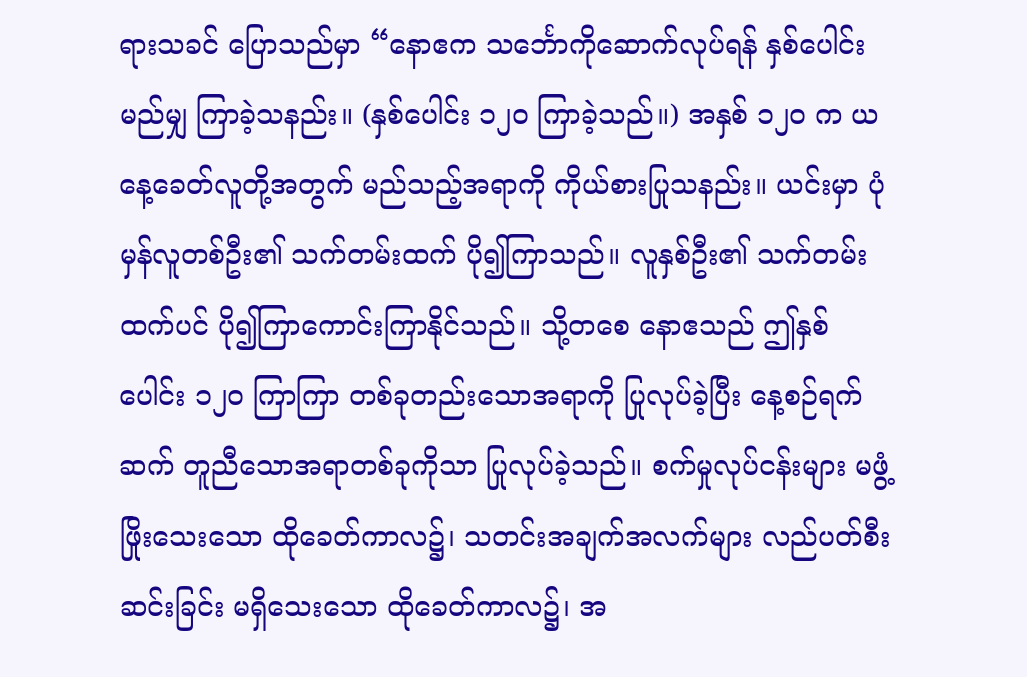ရားသခင် ပြောသည်မှာ “နောဧက သင်္ဘောကိုဆောက်လုပ်ရန် နှစ်ပေါင်းမည်မျှ ကြာခဲ့သနည်း။ (နှစ်ပေါင်း ၁၂၀ ကြာခဲ့သည်။) အနှစ် ၁၂၀ က ယနေ့ခေတ်လူတို့အတွက် မည်သည့်အရာကို ကိုယ်စားပြုသနည်း။ ယင်းမှာ ပုံမှန်လူတစ်ဦး၏ သက်တမ်းထက် ပို၍ကြာသည်။ လူနှစ်ဦး၏ သက်တမ်းထက်ပင် ပို၍ကြာကောင်းကြာနိုင်သည်။ သို့တစေ နောဧသည် ဤနှစ်ပေါင်း ၁၂၀ ကြာကြာ တစ်ခုတည်းသောအရာကို ပြုလုပ်ခဲ့ပြီး နေ့စဉ်ရက်ဆက် တူညီသောအရာတစ်ခုကိုသာ ပြုလုပ်ခဲ့သည်။ စက်မှုလုပ်ငန်းများ မဖွံ့ဖြိုးသေးသော ထိုခေတ်ကာလ၌၊ သတင်းအချက်အလက်များ လည်ပတ်စီးဆင်းခြင်း မရှိသေးသော ထိုခေတ်ကာလ၌၊ အ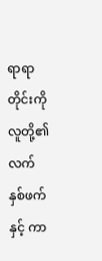ရာရာတိုင်းကို လူတို့၏ လက်နှစ်ဖက်နှင့် ကာ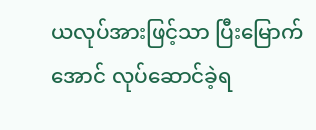ယလုပ်အားဖြင့်သာ ပြီးမြောက်အောင် လုပ်ဆောင်ခဲ့ရ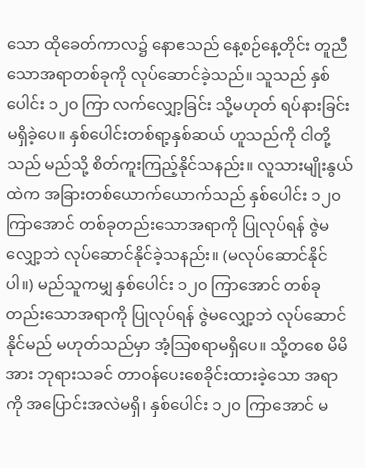သော ထိုခေတ်ကာလ၌ နောဧသည် နေ့စဉ်နေ့တိုင်း တူညီသောအရာတစ်ခုကို လုပ်ဆောင်ခဲ့သည်။ သူသည် နှစ်ပေါင်း ၁၂၀ ကြာ လက်လျှော့ခြင်း သို့မဟုတ် ရပ်နားခြင်း မရှိခဲ့ပေ။ နှစ်ပေါင်းတစ်ရာ့နှစ်ဆယ် ဟူသည်ကို ငါတို့သည် မည်သို့ စိတ်ကူးကြည့်နိုင်သနည်း။ လူသားမျိုးနွယ်ထဲက အခြားတစ်ယောက်ယောက်သည် နှစ်ပေါင်း ၁၂၀ ကြာအောင် တစ်ခုတည်းသောအရာကို ပြုလုပ်ရန် ဇွဲမလျှော့ဘဲ လုပ်ဆောင်နိုင်ခဲ့သနည်း။ (မလုပ်ဆောင်နိုင်ပါ။) မည်သူကမျှ နှစ်ပေါင်း ၁၂၀ ကြာအောင် တစ်ခုတည်းသောအရာကို ပြုလုပ်ရန် ဇွဲမလျှော့ဘဲ လုပ်ဆောင်နိုင်မည် မဟုတ်သည်မှာ အံ့သြစရာမရှိပေ။ သို့တစေ မိမိအား ဘုရားသခင် တာဝန်ပေးစေခိုင်းထားခဲ့သော အရာကို အပြောင်းအလဲမရှိ၊ နှစ်ပေါင်း ၁၂၀ ကြာအောင် မ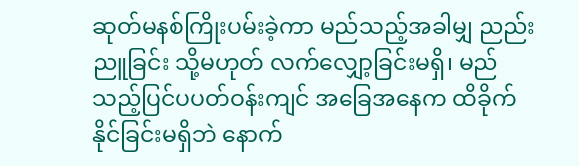ဆုတ်မနစ်ကြိုးပမ်းခဲ့ကာ မည်သည့်အခါမျှ ညည်းညူခြင်း သို့မဟုတ် လက်လျှော့ခြင်းမရှိ၊ မည်သည့်ပြင်ပပတ်ဝန်းကျင် အခြေအနေက ထိခိုက်နိုင်ခြင်းမရှိဘဲ နောက်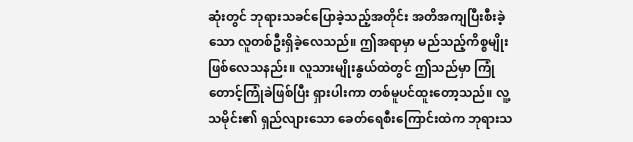ဆုံးတွင် ဘုရားသခင်ပြောခဲ့သည့်အတိုင်း အတိအကျပြီးစီးခဲ့သော လူတစ်ဦးရှိခဲ့လေသည်။ ဤအရာမှာ မည်သည့်ကိစ္စမျိုး ဖြစ်လေသနည်း။ လူသားမျိုးနွယ်ထဲတွင် ဤသည်မှာ ကြုံတောင့်ကြုံခဲဖြစ်ပြီး ရှားပါးကာ တစ်မူပင်ထူးတော့သည်။ လူ့သမိုင်း၏ ရှည်လျားသော ခေတ်ရေစီးကြောင်းထဲက ဘုရားသ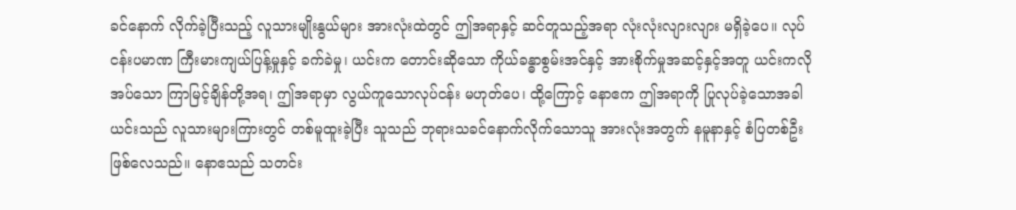ခင်နောက် လိုက်ခဲ့ပြီးသည့် လူသားမျိုးနွယ်များ အားလုံးထဲတွင် ဤအရာနှင့် ဆင်တူသည့်အရာ လုံးလုံးလျားလျား မရှိခဲ့ပေ။ လုပ်ငန်းပမာဏ ကြီးမားကျယ်ပြန့်မှုနှင့် ခက်ခဲမှု၊ ယင်းက တောင်းဆိုသော ကိုယ်ခန္ဓာစွမ်းအင်နှင့် အားစိုက်မှုအဆင့်နှင့်အတူ ယင်းကလိုအပ်သော ကြာမြင့်ချိန်တို့အရ၊ ဤအရာမှာ လွယ်ကူသောလုပ်ငန်း မဟုတ်ပေ၊ ထို့ကြောင့် နောဧက ဤအရာကို ပြုလုပ်ခဲ့သောအခါ ယင်းသည် လူသားများကြားတွင် တစ်မူထူးခဲ့ပြီး သူသည် ဘုရားသခင်နောက်လိုက်သောသူ အားလုံးအတွက် နမူနာနှင့် စံပြတစ်ဦးဖြစ်လေသည်။ နောဧသည် သတင်း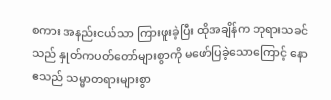စကား အနည်းငယ်သာ ကြားဖူးခဲ့ပြီး ထိုအချိန်က ဘုရားသခင်သည် နှုတ်ကပတ်တော်များစွာကို မဖော်ပြခဲ့သောကြောင့် နောဧသည် သမ္မာတရားများစွာ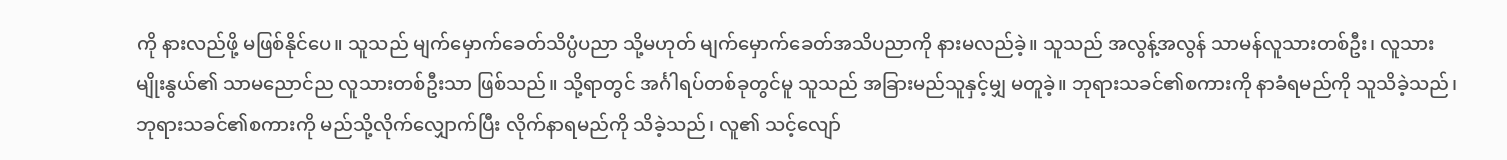ကို နားလည်ဖို့ မဖြစ်နိုင်ပေ။ သူသည် မျက်မှောက်ခေတ်သိပ္ပံပညာ သို့မဟုတ် မျက်မှောက်ခေတ်အသိပညာကို နားမလည်ခဲ့။ သူသည် အလွန့်အလွန် သာမန်လူသားတစ်ဦး၊ လူသားမျိုးနွယ်၏ သာမညောင်ည လူသားတစ်ဦးသာ ဖြစ်သည်။ သို့ရာတွင် အင်္ဂါရပ်တစ်ခုတွင်မူ သူသည် အခြားမည်သူနှင့်မျှ မတူခဲ့။ ဘုရားသခင်၏စကားကို နာခံရမည်ကို သူသိခဲ့သည်၊ ဘုရားသခင်၏စကားကို မည်သို့လိုက်လျှောက်ပြီး လိုက်နာရမည်ကို သိခဲ့သည်၊ လူ၏ သင့်လျော်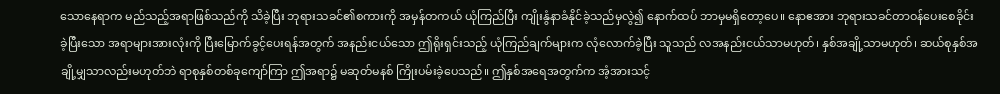သောနေရာက မည်သည့်အရာဖြစ်သည်ကို သိခဲ့ပြီး ဘုရားသခင်၏စကားကို အမှန်တကယ် ယုံကြည်ပြီး ကျိုးနွံနာခံနိုင်ခဲ့သည်မှလွဲ၍ နောက်ထပ် ဘာမှမရှိတော့ပေ။ နောဧအား ဘုရားသခင်တာဝန်ပေးစေခိုင်းခဲ့ပြီးသော အရာများအားလုံးကို ပြီးမြောက်ခွင့်ပေးရန်အတွက် အနည်းငယ်သော ဤရိုးရှင်းသည့် ယုံကြည်ချက်များက လုံလောက်ခဲ့ပြီး သူသည် လအနည်းငယ်သာမဟုတ်၊ နှစ်အချို့သာမဟုတ်၊ ဆယ်စုနှစ်အချို့မျှသာလည်းမဟုတ်ဘဲ ရာစုနှစ်တစ်ခုကျော်ကြာ ဤအရာ၌ မဆုတ်မနစ် ကြိုးပမ်းခဲ့ပေသည်။ ဤနှစ်အရေအတွက်က အံ့အားသင့်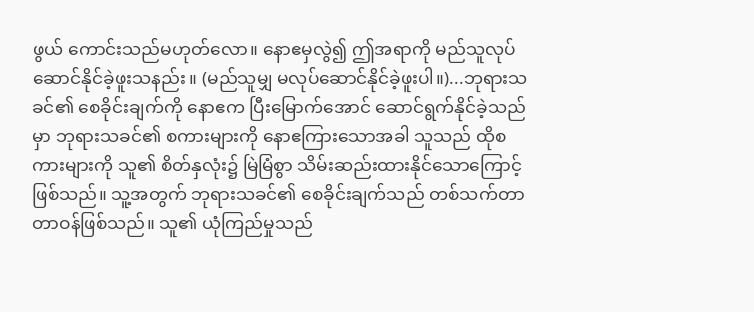ဖွယ် ကောင်းသည်မဟုတ်လော။ နောဧမှလွဲ၍ ဤအရာကို မည်သူလုပ်ဆောင်နိုင်ခဲ့ဖူးသနည်း။ (မည်သူမျှ မလုပ်ဆောင်နိုင်ခဲ့ဖူးပါ။)...ဘုရားသခင်၏ စေခိုင်းချက်ကို နောဧက ပြီးမြောက်အောင် ဆောင်ရွက်နိုင်ခဲ့သည်မှာ ဘုရားသခင်၏ စကားများကို နောဧကြားသောအခါ သူသည် ထိုစကားများကို သူ၏ စိတ်နှလုံး၌ မြဲမြံစွာ သိမ်းဆည်းထားနိုင်သောကြောင့်ဖြစ်သည်။ သူ့အတွက် ဘုရားသခင်၏ စေခိုင်းချက်သည် တစ်သက်တာ တာဝန်ဖြစ်သည်။ သူ၏ ယုံကြည်မှုသည်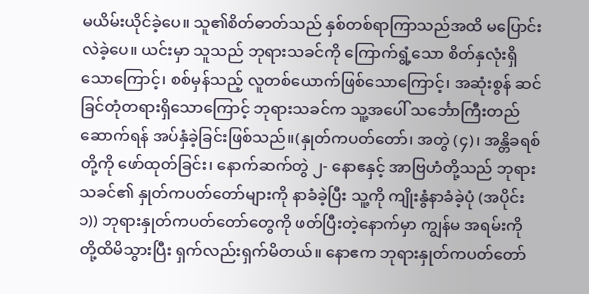မယိမ်းယိုင်ခဲ့ပေ။ သူ၏စိတ်ဓာတ်သည် နှစ်တစ်ရာကြာသည်အထိ မပြောင်းလဲခဲ့ပေ။ ယင်းမှာ သူသည် ဘုရားသခင်ကို ကြောက်ရွံ့သော စိတ်နှလုံးရှိသောကြောင့်၊ စစ်မှန်သည့် လူတစ်ယောက်ဖြစ်သောကြောင့်၊ အဆုံးစွန် ဆင်ခြင်တုံတရားရှိသောကြောင့် ဘုရားသခင်က သူ့အပေါ် သင်္ဘောကြီးတည်ဆောက်ရန် အပ်နှံခဲ့ခြင်းဖြစ်သည်။(နှုတ်ကပတ်တော်၊ အတွဲ (၄)၊ အန္တိခရစ်တို့ကို ဖော်ထုတ်ခြင်း၊ နောက်ဆက်တွဲ ၂- နောဧနှင့် အာဗြဟံတို့သည် ဘုရားသခင်၏ နှုတ်ကပတ်တော်များကို နာခံခဲ့ပြီး သူ့ကို ကျိုးနွံနာခံခဲ့ပုံ (အပိုင်း ၁)) ဘုရားနှုတ်ကပတ်တော်တွေကို ဖတ်ပြီးတဲ့နောက်မှာ ကျွန်မ အရမ်းကို တို့ထိမိသွားပြီး ရှက်လည်းရှက်မိတယ်။ နောဧက ဘုရားနှုတ်ကပတ်တော်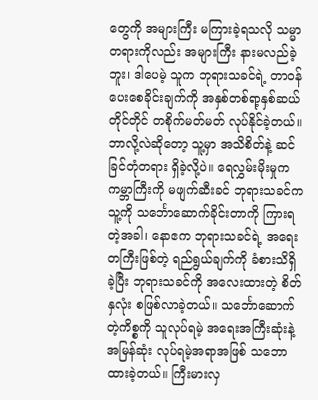တွေကို အများကြီး မကြားခဲ့ရသလို သမ္မာတရားကိုလည်း အများကြီး နားမလည်ခဲ့ဘူး၊ ဒါပေမဲ့ သူက ဘုရားသခင်ရဲ့ တာဝန်ပေးစေခိုင်းချက်ကို အနှစ်တစ်ရာ့နှစ်ဆယ်တိုင်တိုင် တစိုက်မတ်မတ် လုပ်နိုင်ခဲ့တယ်။ ဘာလို့လဲဆိုတော့ သူ့မှာ အသိစိတ်နဲ့ ဆင်ခြင်တုံတရား ရှိခဲ့လို့ပဲ။ ရေလွှမ်းမိုးမှုက ကမ္ဘာကြီးကို မဖျက်ဆီးခင် ဘုရားသခင်က သူ့ကို သင်္ဘောဆောက်ခိုင်းတာကို ကြားရတဲ့အခါ၊ နောဧက ဘုရားသခင်ရဲ့ အရေးတကြီးဖြစ်တဲ့ ရည်ရွယ်ချက်ကို ခံစားသိရှိခဲ့ပြီး ဘုရားသခင်ကို အလေးထားတဲ့ စိတ်နှလုံး စဖြစ်လာခဲ့တယ်။ သင်္ဘောဆောက်တဲ့ကိစ္စကို သူလုပ်ရမဲ့ အရေးအကြီးဆုံးနဲ့ အမြန်ဆုံး လုပ်ရမဲ့အရာအဖြစ် သဘောထားခဲ့တယ်။ ကြီးမားလှ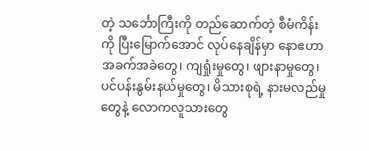တဲ့ သင်္ဘောကြီးကို တည်ဆောက်တဲ့ စီမံကိန်းကို ပြီးမြောက်အောင် လုပ်နေချိန်မှာ နောဧဟာ အခက်အခဲတွေ၊ ကျရှုံးမှုတွေ၊ ဖျားနာမှုတွေ၊ ပင်ပန်းနွမ်းနယ်မှုတွေ၊ မိသားစုရဲ့ နားမလည်မှုတွေနဲ့ လောကလူသားတွေ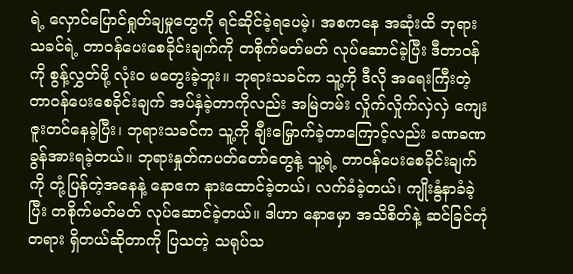ရဲ့ လှောင်ပြောင်ရှုတ်ချမှုတွေကို ရင်ဆိုင်ခဲ့ရပေမဲ့၊ အစကနေ အဆုံးထိ ဘုရားသခင်ရဲ့ တာဝန်ပေးစေခိုင်းချက်ကို တစိုက်မတ်မတ် လုပ်ဆောင်ခဲ့ပြီး ဒီတာဝန်ကို စွန့်လွှတ်ဖို့ လုံးဝ မတွေးခဲ့ဘူး။ ဘုရားသခင်က သူ့ကို ဒီလို အရေးကြီးတဲ့ တာဝန်ပေးစေခိုင်းချက် အပ်နှံခဲ့တာကိုလည်း အမြဲတမ်း လှိုက်လှိုက်လှဲလှဲ ကျေးဇူးတင်နေခဲ့ပြီး၊ ဘုရားသခင်က သူ့ကို ချီးမြှောက်ခဲ့တာကြောင့်လည်း ခဏခဏ ခွန်အားရခဲ့တယ်။ ဘုရားနှုတ်ကပတ်တော်တွေနဲ့ သူ့ရဲ့ တာဝန်ပေးစေခိုင်းချက်ကို တုံ့ပြန်တဲ့အနေနဲ့ နောဧက နားထောင်ခဲ့တယ်၊ လက်ခံခဲ့တယ်၊ ကျိုးနွံနာခံခဲ့ပြီး တစိုက်မတ်မတ် လုပ်ဆောင်ခဲ့တယ်။ ဒါဟာ နောဧမှာ အသိစိတ်နဲ့ ဆင်ခြင်တုံတရား ရှိတယ်ဆိုတာကို ပြသတဲ့ သရုပ်သ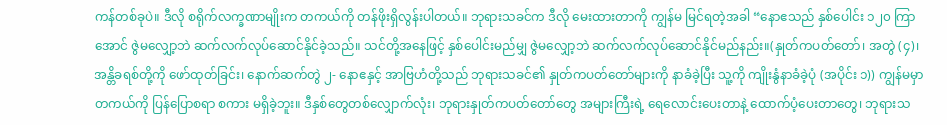ကန်တစ်ခုပဲ။ ဒီလို စရိုက်လက္ခဏာမျိုးက တကယ်ကို တန်ဖိုးရှိလွန်းပါတယ်။ ဘုရားသခင်က ဒီလို မေးထားတာကို ကျွန်မ မြင်ရတဲ့အခါ “နောဧသည် နှစ်ပေါင်း ၁၂၀ ကြာအောင် ဇွဲမလျှော့ဘဲ ဆက်လက်လုပ်ဆောင်နိုင်ခဲ့သည်။ သင်တို့အနေဖြင့် နှစ်ပေါင်းမည်မျှ ဇွဲမလျှော့ဘဲ ဆက်လက်လုပ်ဆောင်နိုင်မည်နည်း။(နှုတ်ကပတ်တော်၊ အတွဲ (၄)၊ အန္တိခရစ်တို့ကို ဖော်ထုတ်ခြင်း၊ နောက်ဆက်တွဲ ၂- နောဧနှင့် အာဗြဟံတို့သည် ဘုရားသခင်၏ နှုတ်ကပတ်တော်များကို နာခံခဲ့ပြီး သူ့ကို ကျိုးနွံနာခံခဲ့ပုံ (အပိုင်း ၁)) ကျွန်မမှာ တကယ်ကို ပြန်ပြောစရာ စကား မရှိခဲ့ဘူး။ ဒီနှစ်တွေတစ်လျှောက်လုံး၊ ဘုရားနှုတ်ကပတ်တော်တွေ အများကြီးရဲ့ ရေလောင်းပေးတာနဲ့ ထောက်ပံ့ပေးတာတွေ၊ ဘုရားသ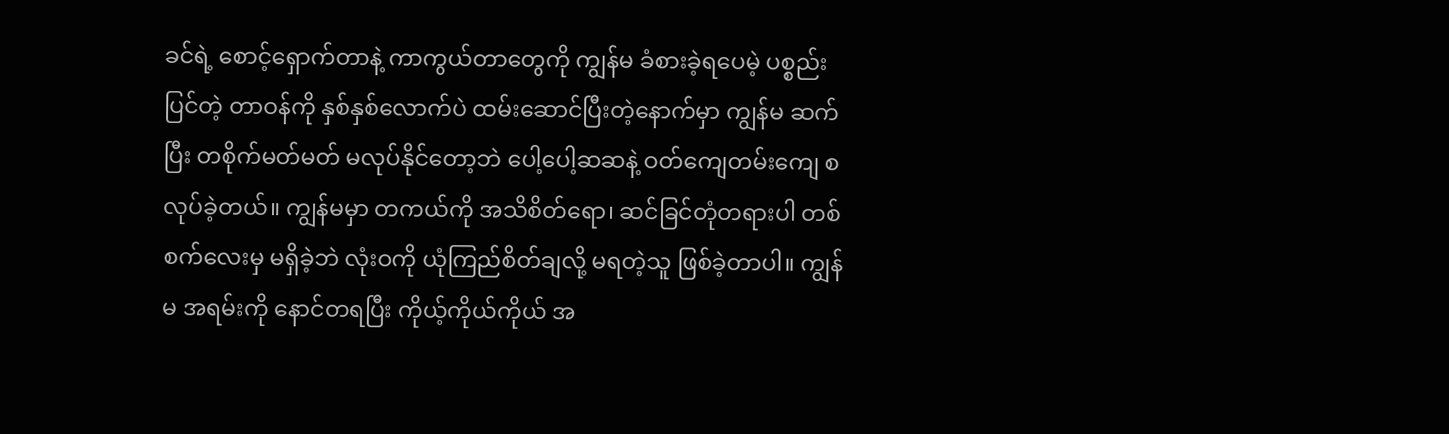ခင်ရဲ့ စောင့်ရှောက်တာနဲ့ ကာကွယ်တာတွေကို ကျွန်မ ခံစားခဲ့ရပေမဲ့ ပစ္စည်းပြင်တဲ့ တာဝန်ကို နှစ်နှစ်လောက်ပဲ ထမ်းဆောင်ပြီးတဲ့နောက်မှာ ကျွန်မ ဆက်ပြီး တစိုက်မတ်မတ် မလုပ်နိုင်တော့ဘဲ ပေါ့ပေါ့ဆဆနဲ့ ဝတ်ကျေတမ်းကျေ စလုပ်ခဲ့တယ်။ ကျွန်မမှာ တကယ်ကို အသိစိတ်ရော၊ ဆင်ခြင်တုံတရားပါ တစ်စက်လေးမှ မရှိခဲ့ဘဲ လုံးဝကို ယုံကြည်စိတ်ချလို့ မရတဲ့သူ ဖြစ်ခဲ့တာပါ။ ကျွန်မ အရမ်းကို နောင်တရပြီး ကိုယ့်ကိုယ်ကိုယ် အ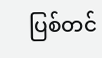ပြစ်တင်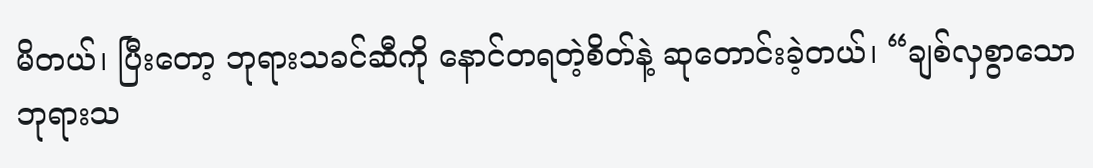မိတယ်၊ ပြီးတော့ ဘုရားသခင်ဆီကို နောင်တရတဲ့စိတ်နဲ့ ဆုတောင်းခဲ့တယ်၊ “ချစ်လှစွာသော ဘုရားသ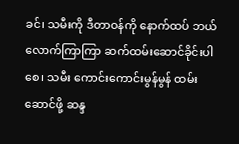ခင်၊ သမီးကို ဒီတာဝန်ကို နောက်ထပ် ဘယ်လောက်ကြာကြာ ဆက်ထမ်းဆောင်ခိုင်းပါစေ၊ သမီး ကောင်းကောင်းမွန်မွန် ထမ်းဆောင်ဖို့ ဆန္ဒ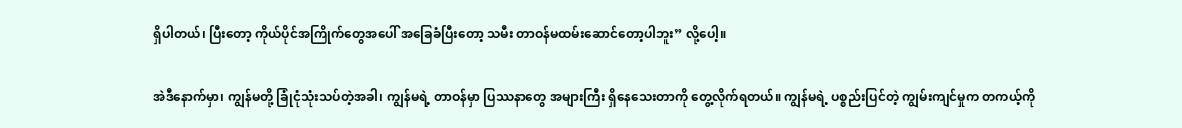ရှိပါတယ်၊ ပြီးတော့ ကိုယ်ပိုင်အကြိုက်တွေအပေါ် အခြေခံပြီးတော့ သမီး တာဝန်မထမ်းဆောင်တော့ပါဘူး” လို့ပေါ့။

အဲဒီနောက်မှာ၊ ကျွန်မတို့ ခြုံငုံသုံးသပ်တဲ့အခါ၊ ကျွန်မရဲ့ တာဝန်မှာ ပြဿနာတွေ အများကြီး ရှိနေသေးတာကို တွေ့လိုက်ရတယ်။ ကျွန်မရဲ့ ပစ္စည်းပြင်တဲ့ ကျွမ်းကျင်မှုက တကယ့်ကို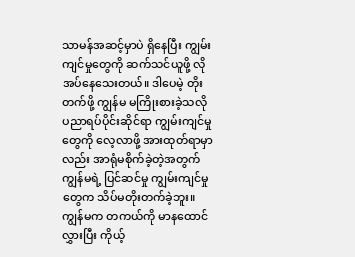သာမန်အဆင့်မှာပဲ ရှိနေပြီး ကျွမ်းကျင်မှုတွေကို ဆက်သင်ယူဖို့ လိုအပ်နေသေးတယ်။ ဒါပေမဲ့ တိုးတက်ဖို့ ကျွန်မ မကြိုးစားခဲ့သလို ပညာရပ်ပိုင်းဆိုင်ရာ ကျွမ်းကျင်မှုတွေကို လေ့လာဖို့ အားထုတ်ရာမှာလည်း အာရုံမစိုက်ခဲ့တဲ့အတွက် ကျွန်မရဲ့ ပြင်ဆင်မှု ကျွမ်းကျင်မှုတွေက သိပ်မတိုးတက်ခဲ့ဘူး။ ကျွန်မက တကယ်ကို မာနထောင်လွှားပြီး ကိုယ့်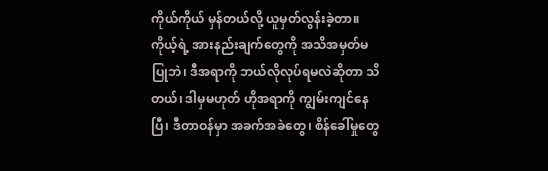ကိုယ်ကိုယ် မှန်တယ်လို့ ယူမှတ်လွန်းခဲ့တာ။ ကိုယ့်ရဲ့ အားနည်းချက်တွေကို အသိအမှတ်မပြုဘဲ၊ ဒီအရာကို ဘယ်လိုလုပ်ရမလဲဆိုတာ သိတယ်၊ ဒါမှမဟုတ် ဟိုအရာကို ကျွမ်းကျင်နေပြီ၊ ဒီတာဝန်မှာ အခက်အခဲတွေ၊ စိန်ခေါ်မှုတွေ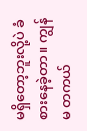မရှိတော့ဘူးလို့ပဲ ခံစားနေခဲ့တာ။ ကျွန်မ တကယ်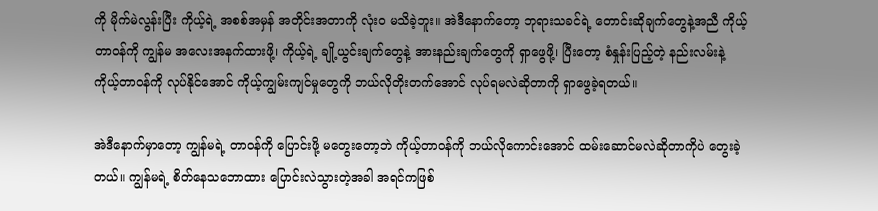ကို မိုက်မဲလွန်းပြီး ကိုယ့်ရဲ့ အစစ်အမှန် အတိုင်းအတာကို လုံးဝ မသိခဲ့ဘူး။ အဲဒီနောက်တော့ ဘုရားသခင်ရဲ့ တောင်းဆိုချက်တွေနဲ့အညီ ကိုယ့်တာဝန်ကို ကျွန်မ အလေးအနက်ထားဖို့၊ ကိုယ့်ရဲ့ ချို့ယွင်းချက်တွေနဲ့ အားနည်းချက်တွေကို ရှာဖွေဖို့၊ ပြီးတော့ စံနှုန်းပြည့်တဲ့ နည်းလမ်းနဲ့ ကိုယ့်တာဝန်ကို လုပ်နိုင်အောင် ကိုယ့်ကျွမ်းကျင်မှုတွေကို ဘယ်လိုတိုးတက်အောင် လုပ်ရမလဲဆိုတာကို ရှာဖွေခဲ့ရတယ်။

အဲဒီနောက်မှာတော့ ကျွန်မရဲ့ တာဝန်ကို ပြောင်းဖို့ မတွေးတော့ဘဲ ကိုယ့်တာဝန်ကို ဘယ်လိုကောင်းအောင် ထမ်းဆောင်မလဲဆိုတာကိုပဲ တွေးခဲ့တယ်။ ကျွန်မရဲ့ စိတ်နေသဘောထား ပြောင်းလဲသွားတဲ့အခါ အရင်ကဖြစ်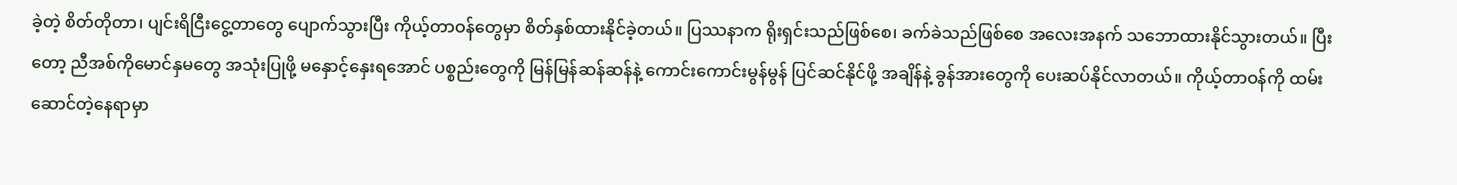ခဲ့တဲ့ စိတ်တိုတာ၊ ပျင်းရိငြီးငွေ့တာတွေ ပျောက်သွားပြီး ကိုယ့်တာဝန်တွေမှာ စိတ်နှစ်ထားနိုင်ခဲ့တယ်။ ပြဿနာက ရိုးရှင်းသည်ဖြစ်စေ၊ ခက်ခဲသည်ဖြစ်စေ အလေးအနက် သဘောထားနိုင်သွားတယ်။ ပြီးတော့ ညီအစ်ကိုမောင်နှမတွေ အသုံးပြုဖို့ မနှောင့်နှေးရအောင် ပစ္စည်းတွေကို မြန်မြန်ဆန်ဆန်နဲ့ ကောင်းကောင်းမွန်မွန် ပြင်ဆင်နိုင်ဖို့ အချိန်နဲ့ ခွန်အားတွေကို ပေးဆပ်နိုင်လာတယ်။ ကိုယ့်တာဝန်ကို ထမ်းဆောင်တဲ့နေရာမှာ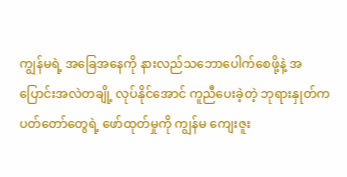ကျွန်မရဲ့ အခြေအနေကို နားလည်သဘောပေါက်စေဖို့နဲ့ အပြောင်းအလဲတချို့ လုပ်နိုင်အောင် ကူညီပေးခဲ့တဲ့ ဘုရားနှုတ်ကပတ်တော်တွေရဲ့ ဖော်ထုတ်မှုကို ကျွန်မ ကျေးဇူး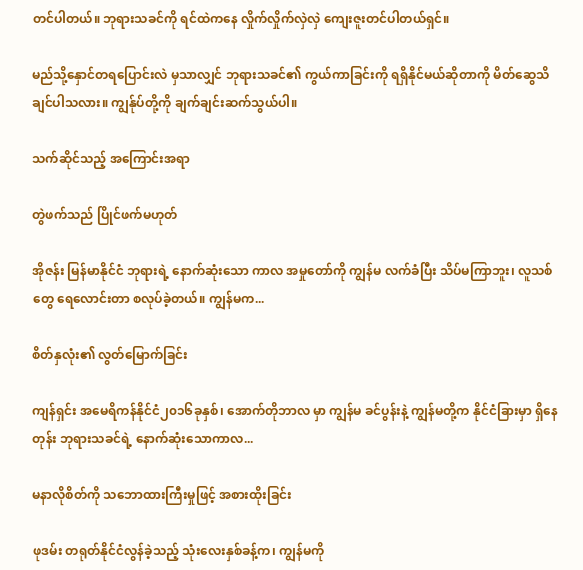တင်ပါတယ်။ ဘုရားသခင်ကို ရင်ထဲကနေ လှိုက်လှိုက်လှဲလှဲ ကျေးဇူးတင်ပါတယ်ရှင်။

မည်သို့နှောင်တရပြောင်းလဲ မှသာလျှင် ဘုရားသခင်၏ ကွယ်ကာခြင်းကို ရရှိနိုင်မယ်ဆိုတာကို မိတ်ဆွေသိချင်ပါသလား။ ကျွန်ုပ်တို့ကို ချက်ချင်းဆက်သွယ်ပါ။

သက်ဆိုင်သည့် အကြောင်းအရာ

တွဲဖက်သည် ပြိုင်ဖက်မဟုတ်

အိုဇန်း မြန်မာနိုင်ငံ ဘုရားရဲ့ နောက်ဆုံးသော ကာလ အမှုတော်ကို ကျွန်မ လက်ခံပြီး သိပ်မကြာဘူး၊ လူသစ်တွေ ရေလောင်းတာ စလုပ်ခဲ့တယ်။ ကျွန်မက...

စိတ်နှလုံး၏ လွတ်မြောက်ခြင်း

ကျန်ရှင်း အမေရိကန်နိုင်ငံ၂၀၁၆ခုနှစ်၊ အောက်တိုဘာလ မှာ ကျွန်မ ခင်ပွန်းနဲ့ ကျွန်မတို့က နိုင်ငံခြားမှာ ရှိနေတုန်း ဘုရားသခင်ရဲ့ နောက်ဆုံးသောကာလ...

မနာလိုစိတ်ကို သဘောထားကြီးမှုဖြင့် အစားထိုးခြင်း

ဖုဒမ်း တရုတ်နိုင်ငံလွန်ခဲ့သည့် သုံးလေးနှစ်ခန့်က၊ ကျွန်မကို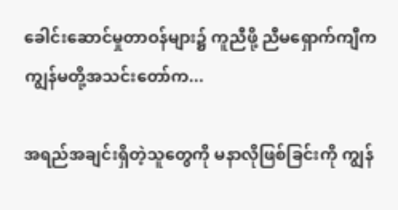ခေါင်းဆောင်မှုတာဝန်များ၌ ကူညီဖို့ ညီမရှောက်ကျီက ကျွန်မတို့အသင်းတော်က...

အရည်အချင်းရှိတဲ့သူတွေကို မနာလိုဖြစ်ခြင်းကို ကျွန်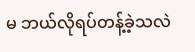မ ဘယ်လိုရပ်တန့်ခဲ့သလဲ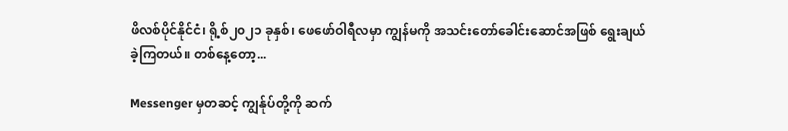ဖိလစ်ပိုင်နိုင်ငံ၊ ရို့စ်၂၀၂၁ ခုနှစ်၊ ဖေဖော်ဝါရီလမှာ ကျွန်မကို အသင်းတော်ခေါင်းဆောင်အဖြစ် ရွေးချယ်ခဲ့ကြတယ်။ တစ်နေ့တော့...

Messenger မှတဆင့် ကျွန်ုပ်တို့ကို ဆက်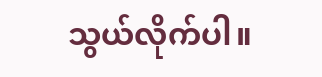သွယ်လိုက်ပါ။